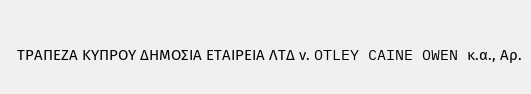ΤΡΑΠΕΖΑ ΚΥΠΡΟΥ ΔΗΜΟΣΙΑ ΕΤΑΙΡΕΙΑ ΛΤΔ ν. OTLEY CAINE OWEN κ.α., Αρ.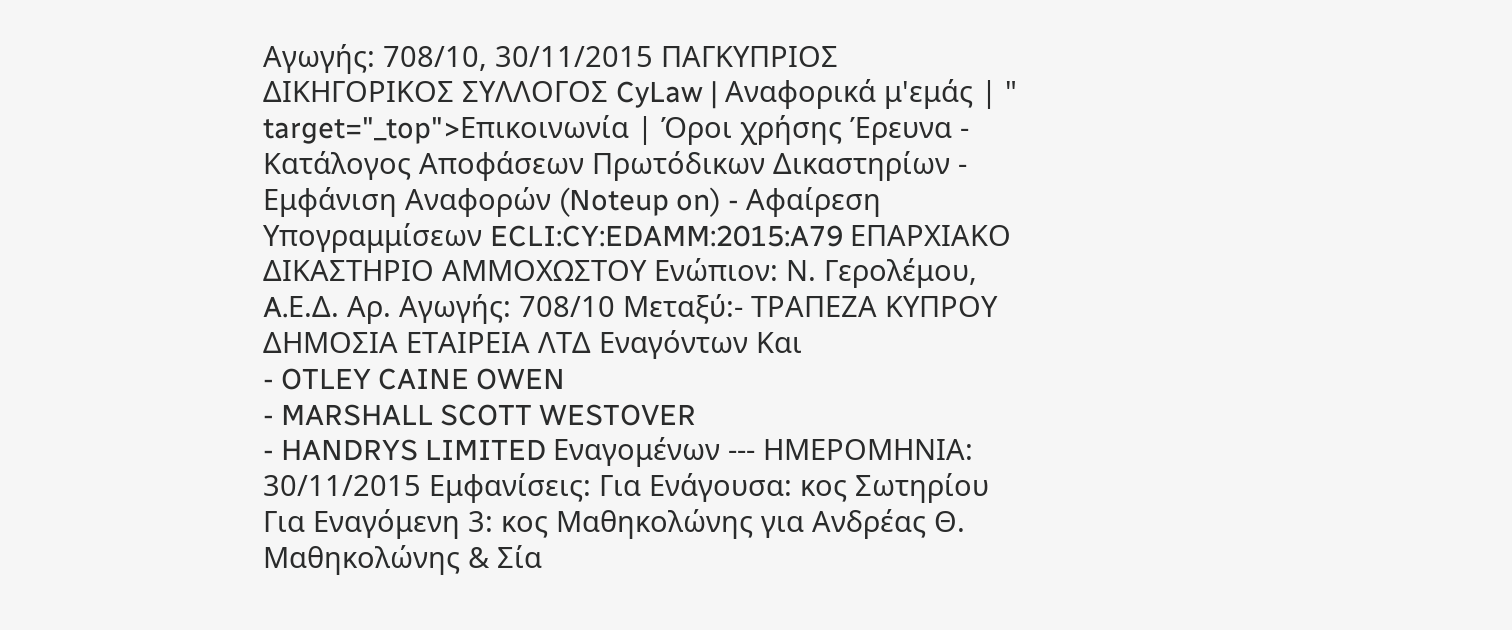Αγωγής: 708/10, 30/11/2015 ΠΑΓΚΥΠΡΙΟΣ ΔΙΚΗΓΟΡΙΚΟΣ ΣΥΛΛΟΓΟΣ CyLaw | Αναφορικά μ'εμάς | " target="_top">Επικοινωνία | Όροι χρήσης Έρευνα - Κατάλογος Αποφάσεων Πρωτόδικων Δικαστηρίων - Εμφάνιση Αναφορών (Noteup on) - Αφαίρεση Υπογραμμίσεων ECLI:CY:EDAMM:2015:A79 ΕΠΑΡΧΙΑΚΟ ΔΙΚΑΣΤΗΡΙΟ ΑΜΜΟΧΩΣΤΟΥ Ενώπιον: Ν. Γερολέμου, A.Ε.Δ. Αρ. Αγωγής: 708/10 Μεταξύ:- ΤΡΑΠΕΖΑ ΚΥΠΡΟΥ ΔΗΜΟΣΙΑ ΕΤΑΙΡΕΙΑ ΛΤΔ Εναγόντων Και
- OTLEY CAINE OWEN
- MARSHALL SCOTT WESTOVER
- HANDRYS LIMITED Εναγομένων --- ΗΜΕΡΟΜΗΝΙΑ: 30/11/2015 Εμφανίσεις: Για Ενάγουσα: κος Σωτηρίου Για Εναγόμενη 3: κος Μαθηκολώνης για Ανδρέας Θ. Μαθηκολώνης & Σία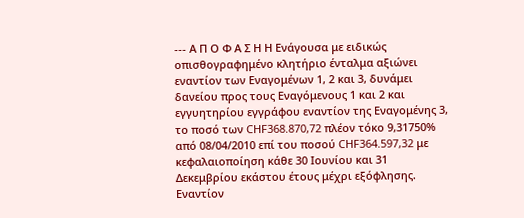--- Α Π Ο Φ Α Σ Η Η Ενάγουσα με ειδικώς οπισθογραφημένο κλητήριο ένταλμα αξιώνει εναντίον των Εναγομένων 1, 2 και 3, δυνάμει δανείου προς τους Εναγόμενους 1 και 2 και εγγυητηρίου εγγράφου εναντίον της Εναγομένης 3, το ποσό των CHF368.870,72 πλέον τόκο 9,31750% από 08/04/2010 επί του ποσού CHF364.597,32 με κεφαλαιοποίηση κάθε 30 Ιουνίου και 31 Δεκεμβρίου εκάστου έτους μέχρι εξόφλησης. Εναντίον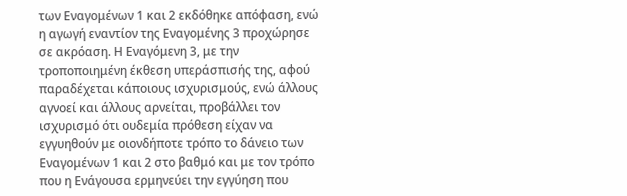των Εναγομένων 1 και 2 εκδόθηκε απόφαση, ενώ η αγωγή εναντίον της Εναγομένης 3 προχώρησε σε ακρόαση. Η Εναγόμενη 3, με την τροποποιημένη έκθεση υπεράσπισής της, αφού παραδέχεται κάποιους ισχυρισμούς, ενώ άλλους αγνοεί και άλλους αρνείται, προβάλλει τον ισχυρισμό ότι ουδεμία πρόθεση είχαν να εγγυηθούν με οιονδήποτε τρόπο το δάνειο των Εναγομένων 1 και 2 στο βαθμό και με τον τρόπο που η Ενάγουσα ερμηνεύει την εγγύηση που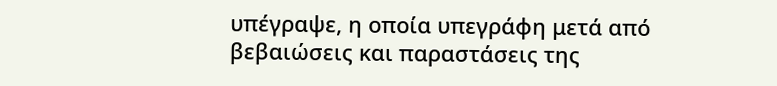υπέγραψε, η οποία υπεγράφη μετά από βεβαιώσεις και παραστάσεις της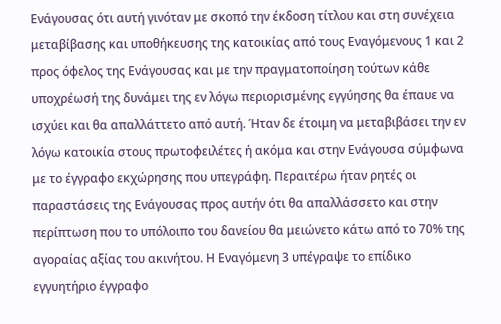Ενάγουσας ότι αυτή γινόταν με σκοπό την έκδοση τίτλου και στη συνέχεια μεταβίβασης και υποθήκευσης της κατοικίας από τους Εναγόμενους 1 και 2 προς όφελος της Ενάγουσας και με την πραγματοποίηση τούτων κάθε υποχρέωσή της δυνάμει της εν λόγω περιορισμένης εγγύησης θα έπαυε να ισχύει και θα απαλλάττετο από αυτή. Ήταν δε έτοιμη να μεταβιβάσει την εν λόγω κατοικία στους πρωτοφειλέτες ή ακόμα και στην Ενάγουσα σύμφωνα με το έγγραφο εκχώρησης που υπεγράφη. Περαιτέρω ήταν ρητές οι παραστάσεις της Ενάγουσας προς αυτήν ότι θα απαλλάσσετο και στην περίπτωση που το υπόλοιπο του δανείου θα μειώνετο κάτω από το 70% της αγοραίας αξίας του ακινήτου. Η Εναγόμενη 3 υπέγραψε το επίδικο εγγυητήριο έγγραφο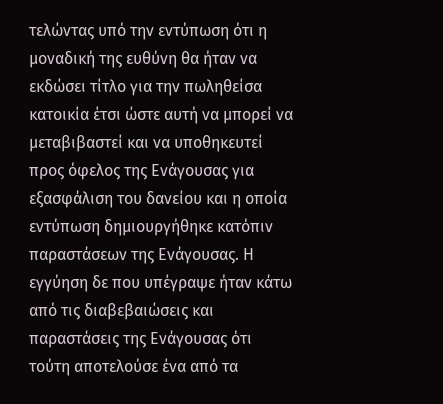τελώντας υπό την εντύπωση ότι η μοναδική της ευθύνη θα ήταν να εκδώσει τίτλο για την πωληθείσα κατοικία έτσι ώστε αυτή να μπορεί να μεταβιβαστεί και να υποθηκευτεί προς όφελος της Ενάγουσας για εξασφάλιση του δανείου και η οποία εντύπωση δημιουργήθηκε κατόπιν παραστάσεων της Ενάγουσας. Η εγγύηση δε που υπέγραψε ήταν κάτω από τις διαβεβαιώσεις και παραστάσεις της Ενάγουσας ότι τούτη αποτελούσε ένα από τα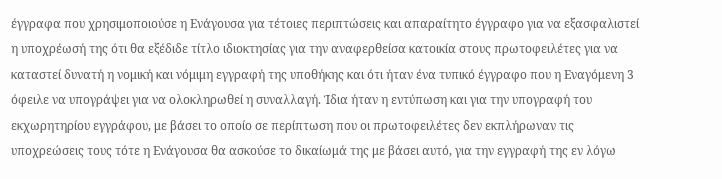έγγραφα που χρησιμοποιούσε η Ενάγουσα για τέτοιες περιπτώσεις και απαραίτητο έγγραφο για να εξασφαλιστεί η υποχρέωσή της ότι θα εξέδιδε τίτλο ιδιοκτησίας για την αναφερθείσα κατοικία στους πρωτοφειλέτες για να καταστεί δυνατή η νομική και νόμιμη εγγραφή της υποθήκης και ότι ήταν ένα τυπικό έγγραφο που η Εναγόμενη 3 όφειλε να υπογράψει για να ολοκληρωθεί η συναλλαγή. Ίδια ήταν η εντύπωση και για την υπογραφή του εκχωρητηρίου εγγράφου, με βάσει το οποίο σε περίπτωση που οι πρωτοφειλέτες δεν εκπλήρωναν τις υποχρεώσεις τους τότε η Ενάγουσα θα ασκούσε το δικαίωμά της με βάσει αυτό, για την εγγραφή της εν λόγω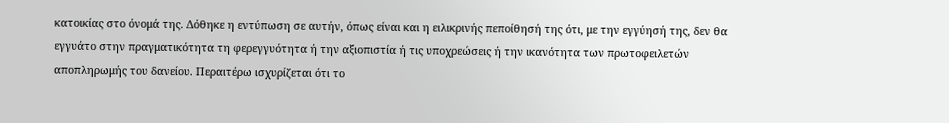κατοικίας στο όνομά της. Δόθηκε η εντύπωση σε αυτήν, όπως είναι και η ειλικρινής πεποίθησή της ότι, με την εγγύησή της, δεν θα εγγυάτο στην πραγματικότητα τη φερεγγυότητα ή την αξιοπιστία ή τις υποχρεώσεις ή την ικανότητα των πρωτοφειλετών αποπληρωμής του δανείου. Περαιτέρω ισχυρίζεται ότι το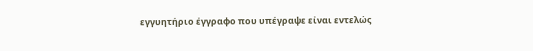εγγυητήριο έγγραφο που υπέγραψε είναι εντελώς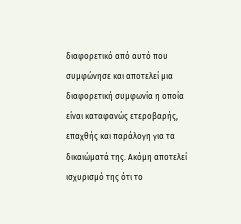διαφορετικό από αυτό που συμφώνησε και αποτελεί μια διαφορετική συμφωνία η οποία είναι καταφανώς ετεροβαρής, επαχθής και παράλογη για τα δικαιώματά της. Ακόμη αποτελεί ισχυρισμό της ότι το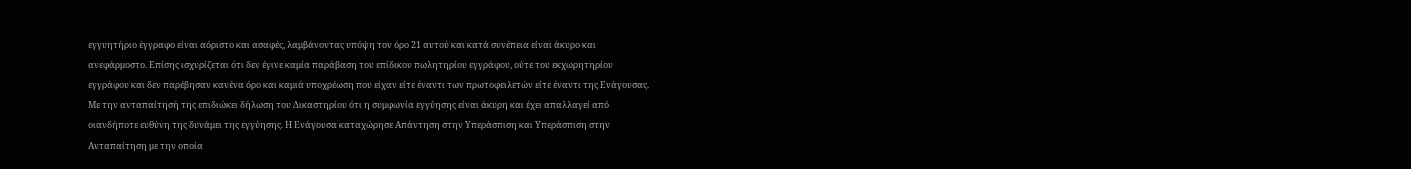εγγυητήριο έγγραφο είναι αόριστο και ασαφές, λαμβάνοντας υπόψη τον όρο 21 αυτού και κατά συνέπεια είναι άκυρο και ανεφάρμοστο. Επίσης ισχυρίζεται ότι δεν έγινε καμία παράβαση του επίδικου πωλητηρίου εγγράφου, ούτε του εκχωρητηρίου εγγράφου και δεν παρέβησαν κανένα όρο και καμιά υποχρέωση που είχαν είτε έναντι των πρωτοφειλετών είτε έναντι της Ενάγουσας. Με την ανταπαίτησή της επιδιώκει δήλωση του Δικαστηρίου ότι η συμφωνία εγγύησης είναι άκυρη και έχει απαλλαγεί από οιανδήποτε ευθύνη της δυνάμει της εγγύησης. Η Ενάγουσα καταχώρησε Απάντηση στην Υπεράσπιση και Υπεράσπιση στην Ανταπαίτηση με την οποία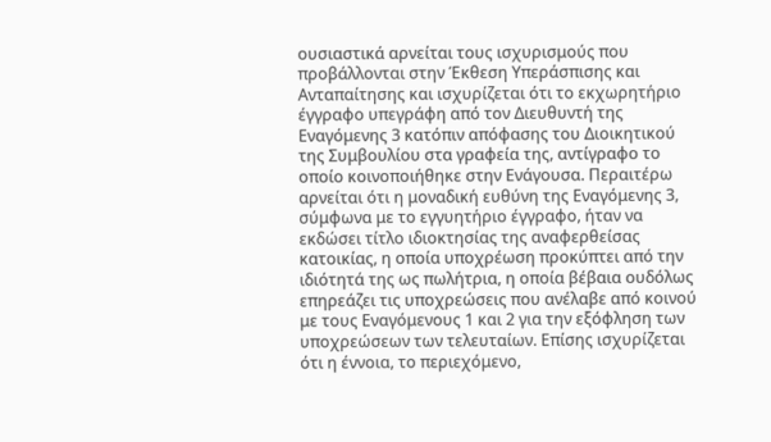ουσιαστικά αρνείται τους ισχυρισμούς που προβάλλονται στην Έκθεση Υπεράσπισης και Ανταπαίτησης και ισχυρίζεται ότι το εκχωρητήριο έγγραφο υπεγράφη από τον Διευθυντή της Εναγόμενης 3 κατόπιν απόφασης του Διοικητικού της Συμβουλίου στα γραφεία της, αντίγραφο το οποίο κοινοποιήθηκε στην Ενάγουσα. Περαιτέρω αρνείται ότι η μοναδική ευθύνη της Εναγόμενης 3, σύμφωνα με το εγγυητήριο έγγραφο, ήταν να εκδώσει τίτλο ιδιοκτησίας της αναφερθείσας κατοικίας, η οποία υποχρέωση προκύπτει από την ιδιότητά της ως πωλήτρια, η οποία βέβαια ουδόλως επηρεάζει τις υποχρεώσεις που ανέλαβε από κοινού με τους Εναγόμενους 1 και 2 για την εξόφληση των υποχρεώσεων των τελευταίων. Επίσης ισχυρίζεται ότι η έννοια, το περιεχόμενο,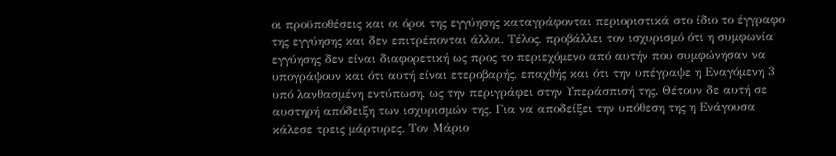οι προϋποθέσεις και οι όροι της εγγύησης καταγράφονται περιοριστικά στο ίδιο το έγγραφο της εγγύησης και δεν επιτρέπονται άλλοι. Τέλος, προβάλλει τον ισχυρισμό ότι η συμφωνία εγγύησης δεν είναι διαφορετική ως προς το περιεχόμενο από αυτήν που συμφώνησαν να υπογράψουν και ότι αυτή είναι ετεροβαρής, επαχθής και ότι την υπέγραψε η Εναγόμενη 3 υπό λανθασμένη εντύπωση, ως την περιγράφει στην Υπεράσπισή της. Θέτουν δε αυτή σε αυστηρή απόδειξη των ισχυρισμών της. Για να αποδείξει την υπόθεση της η Ενάγουσα κάλεσε τρεις μάρτυρες. Τον Μάριο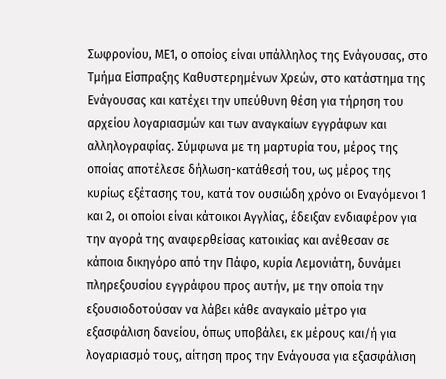Σωφρονίου, ΜΕ1, ο οποίος είναι υπάλληλος της Ενάγουσας, στο Τμήμα Είσπραξης Καθυστερημένων Χρεών, στο κατάστημα της Ενάγουσας και κατέχει την υπεύθυνη θέση για τήρηση του αρχείου λογαριασμών και των αναγκαίων εγγράφων και αλληλογραφίας. Σύμφωνα με τη μαρτυρία του, μέρος της οποίας αποτέλεσε δήλωση-κατάθεσή του, ως μέρος της κυρίως εξέτασης του, κατά τον ουσιώδη χρόνο οι Εναγόμενοι 1 και 2, οι οποίοι είναι κάτοικοι Αγγλίας, έδειξαν ενδιαφέρον για την αγορά της αναφερθείσας κατοικίας και ανέθεσαν σε κάποια δικηγόρο από την Πάφο, κυρία Λεμονιάτη, δυνάμει πληρεξουσίου εγγράφου προς αυτήν, με την οποία την εξουσιοδοτούσαν να λάβει κάθε αναγκαίο μέτρο για εξασφάλιση δανείου, όπως υποβάλει, εκ μέρους και/ή για λογαριασμό τους, αίτηση προς την Ενάγουσα για εξασφάλιση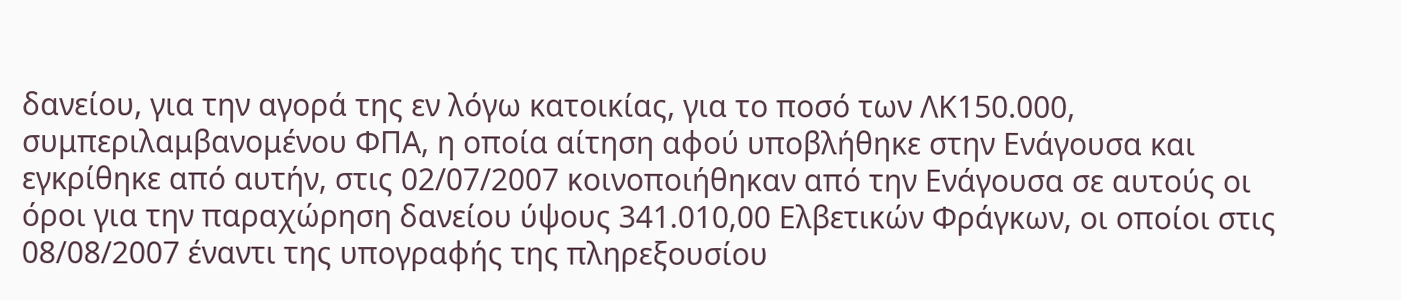δανείου, για την αγορά της εν λόγω κατοικίας, για το ποσό των ΛΚ150.000, συμπεριλαμβανομένου ΦΠΑ, η οποία αίτηση αφού υποβλήθηκε στην Ενάγουσα και εγκρίθηκε από αυτήν, στις 02/07/2007 κοινοποιήθηκαν από την Ενάγουσα σε αυτούς οι όροι για την παραχώρηση δανείου ύψους 341.010,00 Ελβετικών Φράγκων, οι οποίοι στις 08/08/2007 έναντι της υπογραφής της πληρεξουσίου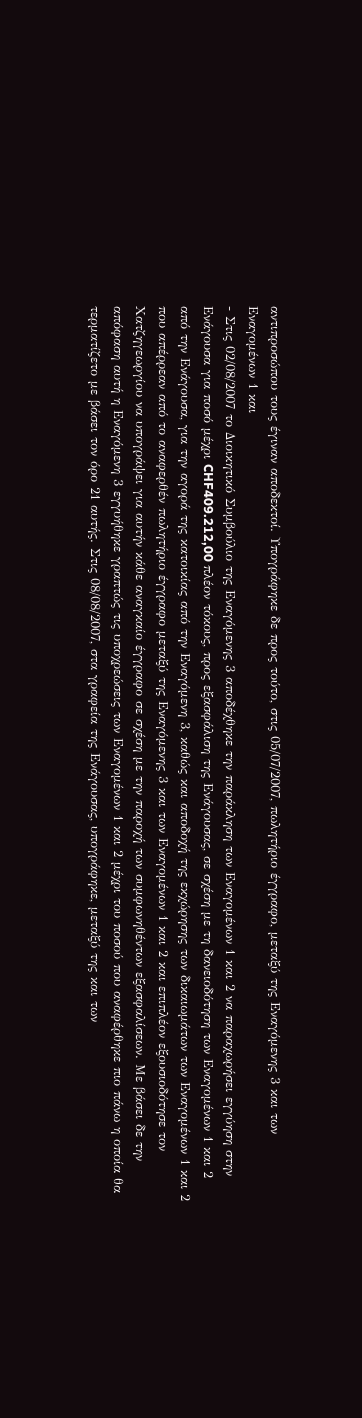αντιπροσώπου τους έγιναν αποδεκτοί. Υπογράφηκε δε προς τούτο, στις 05/07/2007, πωλητήριο έγγραφο, μεταξύ της Εναγόμενης 3 και των Εναγομένων 1 και
- Στις 02/08/2007 το Διοικητικό Συμβούλιο της Εναγόμενης 3 αποδέχθηκε την παράκληση των Εναγομένων 1 και 2 να παραχωρήσει εγγύηση στην Ενάγουσα για ποσό μέχρι CHF409.212,00 πλέον τόκους, προς εξασφάλιση της Ενάγουσας, σε σχέση με τη δανειοδότηση των Εναγομένων 1 και 2 από την Ενάγουσα, για την αγορά της κατοικίας από την Εναγόμενη 3, καθώς και αποδοχή της εκχώρησης των δικαιωμάτων των Εναγομένων 1 και 2 που απέρρεαν από το αναφερθέν πωλητήριο έγγραφο μεταξύ της Εναγόμενης 3 και των Εναγομένων 1 και 2 και επιπλέον εξουσιοδότησε τον Χατζηγεωργίου να υπογράψει για αυτήν κάθε αναγκαίο έγγραφο σε σχέση με την παροχή των συμφωνηθέντων εξασφαλίσεων. Με βάσει δε την απόφαση αυτή η Εναγόμενη 3 εγγυήθηκε γραπτώς τις υποχρεώσεις των Εναγομένων 1 και 2 μέχρι του ποσού που αναφέρθηκε πιο πάνω η οποία θα τερματίζετο με βάσει τον όρο 21 αυτής. Στις 08/08/2007, στα γραφεία της Ενάγουσας, υπογράφηκε, μεταξύ της και των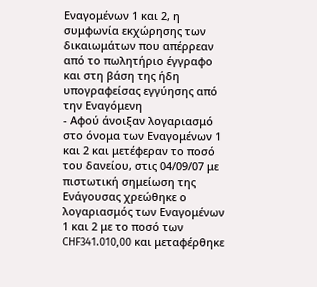Εναγομένων 1 και 2, η συμφωνία εκχώρησης των δικαιωμάτων που απέρρεαν από το πωλητήριο έγγραφο και στη βάση της ήδη υπογραφείσας εγγύησης από την Εναγόμενη
- Αφού άνοιξαν λογαριασμό στο όνομα των Εναγομένων 1 και 2 και μετέφεραν το ποσό του δανείου, στις 04/09/07 με πιστωτική σημείωση της Ενάγουσας χρεώθηκε ο λογαριασμός των Εναγομένων 1 και 2 με το ποσό των CHF341.010,00 και μεταφέρθηκε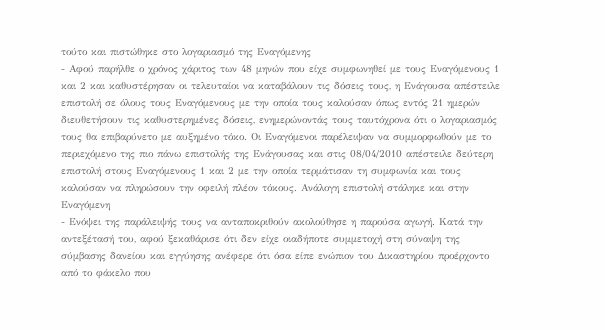τούτο και πιστώθηκε στο λογαριασμό της Εναγόμενης
- Αφού παρήλθε ο χρόνος χάριτος των 48 μηνών που είχε συμφωνηθεί με τους Εναγόμενους 1 και 2 και καθυστέρησαν οι τελευταίοι να καταβάλουν τις δόσεις τους, η Ενάγουσα απέστειλε επιστολή σε όλους τους Εναγόμενους με την οποία τους καλούσαν όπως εντός 21 ημερών διευθετήσουν τις καθυστερημένες δόσεις, ενημερώνοντάς τους ταυτόχρονα ότι ο λογαριασμός τους θα επιβαρύνετο με αυξημένο τόκο. Οι Εναγόμενοι παρέλειψαν να συμμορφωθούν με το περιεχόμενο της πιο πάνω επιστολής της Ενάγουσας και στις 08/04/2010 απέστειλε δεύτερη επιστολή στους Εναγόμενους 1 και 2 με την οποία τερμάτισαν τη συμφωνία και τους καλούσαν να πληρώσουν την οφειλή πλέον τόκους. Ανάλογη επιστολή στάληκε και στην Εναγόμενη
- Ενόψει της παράλειψής τους να ανταποκριθούν ακολούθησε η παρούσα αγωγή. Κατά την αντεξέτασή του, αφού ξεκαθάρισε ότι δεν είχε οιαδήποτε συμμετοχή στη σύναψη της σύμβασης δανείου και εγγύησης ανέφερε ότι όσα είπε ενώπιον του Δικαστηρίου προέρχοντο από το φάκελο που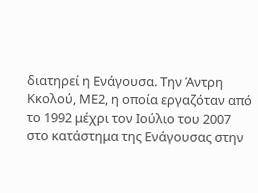διατηρεί η Ενάγουσα. Την Άντρη Κκολού, ΜΕ2, η οποία εργαζόταν από το 1992 μέχρι τον Ιούλιο του 2007 στο κατάστημα της Ενάγουσας στην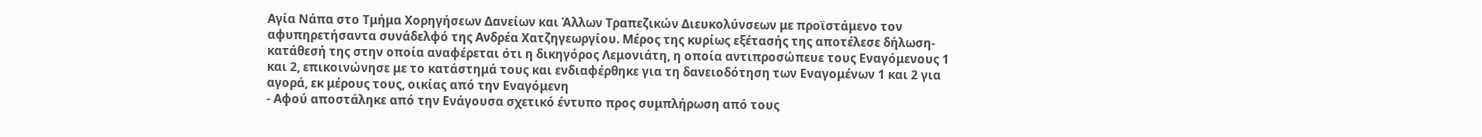Αγία Νάπα στο Τμήμα Χορηγήσεων Δανείων και Άλλων Τραπεζικών Διευκολύνσεων με προϊστάμενο τον αφυπηρετήσαντα συνάδελφό της Ανδρέα Χατζηγεωργίου. Μέρος της κυρίως εξέτασής της αποτέλεσε δήλωση-κατάθεσή της στην οποία αναφέρεται ότι η δικηγόρος Λεμονιάτη, η οποία αντιπροσώπευε τους Εναγόμενους 1 και 2, επικοινώνησε με το κατάστημά τους και ενδιαφέρθηκε για τη δανειοδότηση των Εναγομένων 1 και 2 για αγορά, εκ μέρους τους, οικίας από την Εναγόμενη
- Αφού αποστάληκε από την Ενάγουσα σχετικό έντυπο προς συμπλήρωση από τους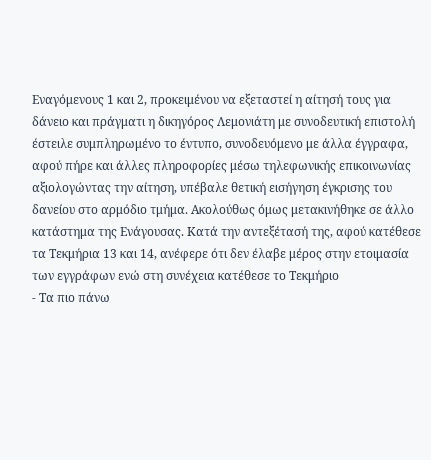Εναγόμενους 1 και 2, προκειμένου να εξεταστεί η αίτησή τους για δάνειο και πράγματι η δικηγόρος Λεμονιάτη με συνοδευτική επιστολή έστειλε συμπληρωμένο το έντυπο, συνοδευόμενο με άλλα έγγραφα, αφού πήρε και άλλες πληροφορίες μέσω τηλεφωνικής επικοινωνίας αξιολογώντας την αίτηση, υπέβαλε θετική εισήγηση έγκρισης του δανείου στο αρμόδιο τμήμα. Ακολούθως όμως μετακινήθηκε σε άλλο κατάστημα της Ενάγουσας. Κατά την αντεξέτασή της, αφού κατέθεσε τα Τεκμήρια 13 και 14, ανέφερε ότι δεν έλαβε μέρος στην ετοιμασία των εγγράφων ενώ στη συνέχεια κατέθεσε το Τεκμήριο
- Τα πιο πάνω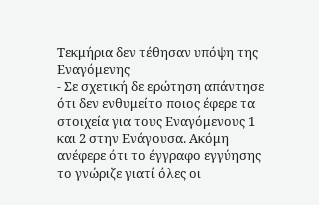Τεκμήρια δεν τέθησαν υπόψη της Εναγόμενης
- Σε σχετική δε ερώτηση απάντησε ότι δεν ενθυμείτο ποιος έφερε τα στοιχεία για τους Εναγόμενους 1 και 2 στην Ενάγουσα. Ακόμη ανέφερε ότι το έγγραφο εγγύησης το γνώριζε γιατί όλες οι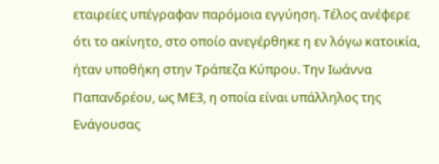εταιρείες υπέγραφαν παρόμοια εγγύηση. Τέλος ανέφερε ότι το ακίνητο, στο οποίο ανεγέρθηκε η εν λόγω κατοικία, ήταν υποθήκη στην Τράπεζα Κύπρου. Την Ιωάννα Παπανδρέου, ως ΜΕ3, η οποία είναι υπάλληλος της Ενάγουσας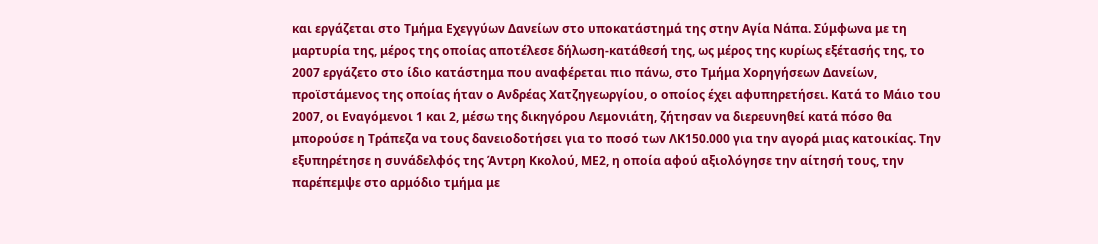και εργάζεται στο Τμήμα Εχεγγύων Δανείων στο υποκατάστημά της στην Αγία Νάπα. Σύμφωνα με τη μαρτυρία της, μέρος της οποίας αποτέλεσε δήλωση-κατάθεσή της, ως μέρος της κυρίως εξέτασής της, το 2007 εργάζετο στο ίδιο κατάστημα που αναφέρεται πιο πάνω, στο Τμήμα Χορηγήσεων Δανείων, προϊστάμενος της οποίας ήταν ο Ανδρέας Χατζηγεωργίου, ο οποίος έχει αφυπηρετήσει. Κατά το Μάιο του 2007, οι Εναγόμενοι 1 και 2, μέσω της δικηγόρου Λεμονιάτη, ζήτησαν να διερευνηθεί κατά πόσο θα μπορούσε η Τράπεζα να τους δανειοδοτήσει για το ποσό των ΛΚ150.000 για την αγορά μιας κατοικίας. Την εξυπηρέτησε η συνάδελφός της Άντρη Κκολού, ΜΕ2, η οποία αφού αξιολόγησε την αίτησή τους, την παρέπεμψε στο αρμόδιο τμήμα με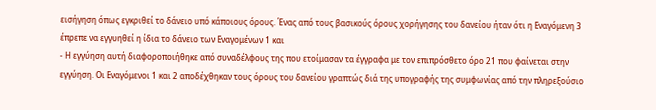εισήγηση όπως εγκριθεί το δάνειο υπό κάποιους όρους. Ένας από τους βασικούς όρους χορήγησης του δανείου ήταν ότι η Εναγόμενη 3 έπρεπε να εγγυηθεί η ίδια το δάνειο των Εναγομένων 1 και
- Η εγγύηση αυτή διαφοροποιήθηκε από συναδέλφους της που ετοίμασαν τα έγγραφα με τον επιπρόσθετο όρο 21 που φαίνεται στην εγγύηση. Οι Εναγόμενοι 1 και 2 αποδέχθηκαν τους όρους του δανείου γραπτώς διά της υπογραφής της συμφωνίας από την πληρεξούσιο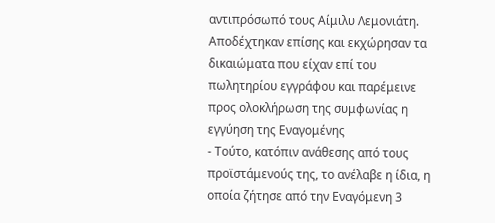αντιπρόσωπό τους Αίμιλυ Λεμονιάτη. Αποδέχτηκαν επίσης και εκχώρησαν τα δικαιώματα που είχαν επί του πωλητηρίου εγγράφου και παρέμεινε προς ολοκλήρωση της συμφωνίας η εγγύηση της Εναγομένης
- Τούτο, κατόπιν ανάθεσης από τους προϊστάμενούς της, το ανέλαβε η ίδια, η οποία ζήτησε από την Εναγόμενη 3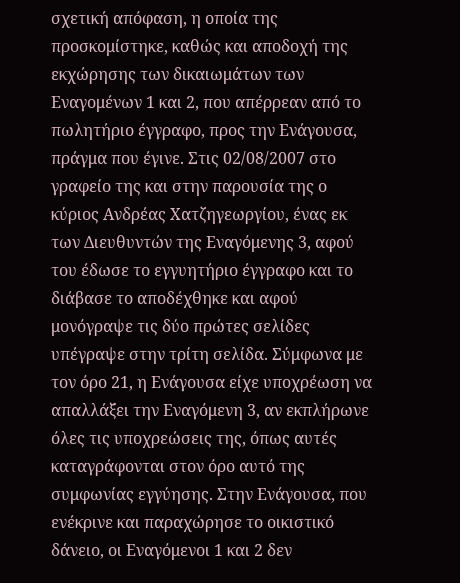σχετική απόφαση, η οποία της προσκομίστηκε, καθώς και αποδοχή της εκχώρησης των δικαιωμάτων των Εναγομένων 1 και 2, που απέρρεαν από το πωλητήριο έγγραφο, προς την Ενάγουσα, πράγμα που έγινε. Στις 02/08/2007 στο γραφείο της και στην παρουσία της ο κύριος Ανδρέας Χατζηγεωργίου, ένας εκ των Διευθυντών της Εναγόμενης 3, αφού του έδωσε το εγγυητήριο έγγραφο και το διάβασε το αποδέχθηκε και αφού μονόγραψε τις δύο πρώτες σελίδες υπέγραψε στην τρίτη σελίδα. Σύμφωνα με τον όρο 21, η Ενάγουσα είχε υποχρέωση να απαλλάξει την Εναγόμενη 3, αν εκπλήρωνε όλες τις υποχρεώσεις της, όπως αυτές καταγράφονται στον όρο αυτό της συμφωνίας εγγύησης. Στην Ενάγουσα, που ενέκρινε και παραχώρησε το οικιστικό δάνειο, οι Εναγόμενοι 1 και 2 δεν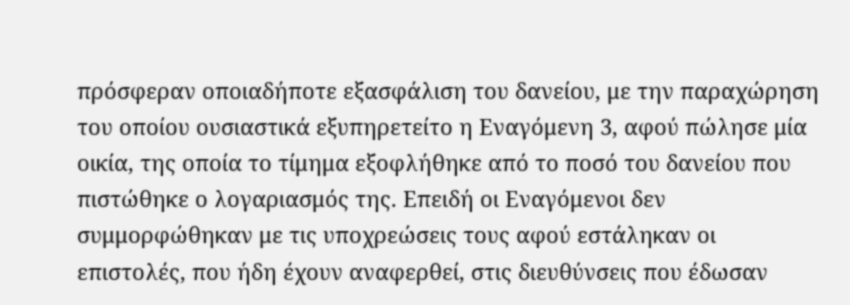πρόσφεραν οποιαδήποτε εξασφάλιση του δανείου, με την παραχώρηση του οποίου ουσιαστικά εξυπηρετείτο η Εναγόμενη 3, αφού πώλησε μία οικία, της οποία το τίμημα εξοφλήθηκε από το ποσό του δανείου που πιστώθηκε ο λογαριασμός της. Επειδή οι Εναγόμενοι δεν συμμορφώθηκαν με τις υποχρεώσεις τους αφού εστάληκαν οι επιστολές, που ήδη έχουν αναφερθεί, στις διευθύνσεις που έδωσαν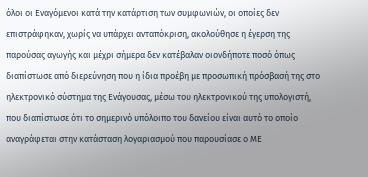όλοι οι Εναγόμενοι κατά την κατάρτιση των συμφωνιών, οι οποίες δεν επιστράφηκαν, χωρίς να υπάρχει ανταπόκριση, ακολούθησε η έγερση της παρούσας αγωγής και μέχρι σήμερα δεν κατέβαλαν οιονδήποτε ποσό όπως διαπίστωσε από διερεύνηση που η ίδια προέβη με προσωπική πρόσβασή της στο ηλεκτρονικό σύστημα της Ενάγουσας, μέσω του ηλεκτρονικού της υπολογιστή, που διαπίστωσε ότι το σημερινό υπόλοιπο του δανείου είναι αυτό το οποίο αναγράφεται στην κατάσταση λογαριασμού που παρουσίασε ο ΜΕ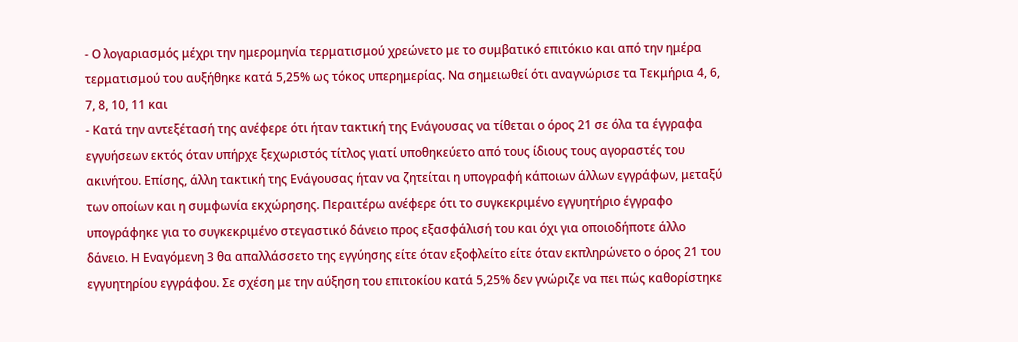- Ο λογαριασμός μέχρι την ημερομηνία τερματισμού χρεώνετο με το συμβατικό επιτόκιο και από την ημέρα τερματισμού του αυξήθηκε κατά 5,25% ως τόκος υπερημερίας. Να σημειωθεί ότι αναγνώρισε τα Τεκμήρια 4, 6, 7, 8, 10, 11 και
- Κατά την αντεξέτασή της ανέφερε ότι ήταν τακτική της Ενάγουσας να τίθεται ο όρος 21 σε όλα τα έγγραφα εγγυήσεων εκτός όταν υπήρχε ξεχωριστός τίτλος γιατί υποθηκεύετο από τους ίδιους τους αγοραστές του ακινήτου. Επίσης, άλλη τακτική της Ενάγουσας ήταν να ζητείται η υπογραφή κάποιων άλλων εγγράφων, μεταξύ των οποίων και η συμφωνία εκχώρησης. Περαιτέρω ανέφερε ότι το συγκεκριμένο εγγυητήριο έγγραφο υπογράφηκε για το συγκεκριμένο στεγαστικό δάνειο προς εξασφάλισή του και όχι για οποιοδήποτε άλλο δάνειο. Η Εναγόμενη 3 θα απαλλάσσετο της εγγύησης είτε όταν εξοφλείτο είτε όταν εκπληρώνετο ο όρος 21 του εγγυητηρίου εγγράφου. Σε σχέση με την αύξηση του επιτοκίου κατά 5,25% δεν γνώριζε να πει πώς καθορίστηκε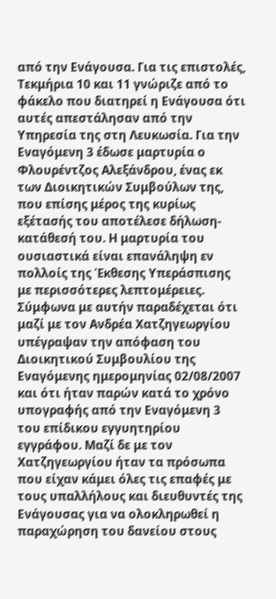από την Ενάγουσα. Για τις επιστολές, Τεκμήρια 10 και 11 γνώριζε από το φάκελο που διατηρεί η Ενάγουσα ότι αυτές απεστάλησαν από την Υπηρεσία της στη Λευκωσία. Για την Εναγόμενη 3 έδωσε μαρτυρία ο Φλουρέντζος Αλεξάνδρου, ένας εκ των Διοικητικών Συμβούλων της, που επίσης μέρος της κυρίως εξέτασής του αποτέλεσε δήλωση-κατάθεσή του. Η μαρτυρία του ουσιαστικά είναι επανάληψη εν πολλοίς της Έκθεσης Υπεράσπισης με περισσότερες λεπτομέρειες. Σύμφωνα με αυτήν παραδέχεται ότι μαζί με τον Ανδρέα Χατζηγεωργίου υπέγραψαν την απόφαση του Διοικητικού Συμβουλίου της Εναγόμενης ημερομηνίας 02/08/2007 και ότι ήταν παρών κατά το χρόνο υπογραφής από την Εναγόμενη 3 του επίδικου εγγυητηρίου εγγράφου. Μαζί δε με τον Χατζηγεωργίου ήταν τα πρόσωπα που είχαν κάμει όλες τις επαφές με τους υπαλλήλους και διευθυντές της Ενάγουσας για να ολοκληρωθεί η παραχώρηση του δανείου στους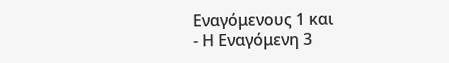Εναγόμενους 1 και
- Η Εναγόμενη 3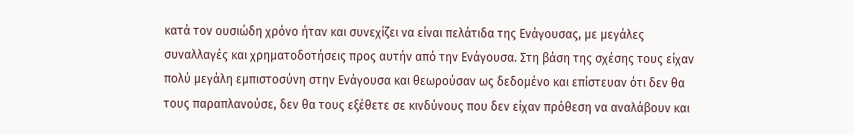κατά τον ουσιώδη χρόνο ήταν και συνεχίζει να είναι πελάτιδα της Ενάγουσας, με μεγάλες συναλλαγές και χρηματοδοτήσεις προς αυτήν από την Ενάγουσα. Στη βάση της σχέσης τους είχαν πολύ μεγάλη εμπιστοσύνη στην Ενάγουσα και θεωρούσαν ως δεδομένο και επίστευαν ότι δεν θα τους παραπλανούσε, δεν θα τους εξέθετε σε κινδύνους που δεν είχαν πρόθεση να αναλάβουν και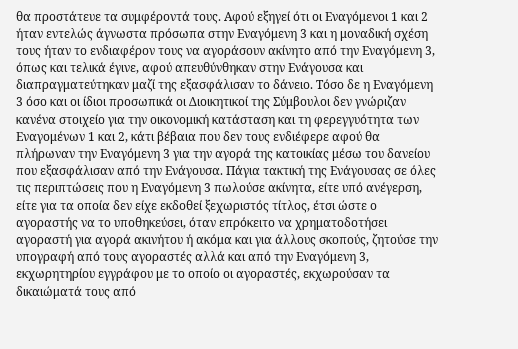θα προστάτευε τα συμφέροντά τους. Αφού εξηγεί ότι οι Εναγόμενοι 1 και 2 ήταν εντελώς άγνωστα πρόσωπα στην Εναγόμενη 3 και η μοναδική σχέση τους ήταν το ενδιαφέρον τους να αγοράσουν ακίνητο από την Εναγόμενη 3, όπως και τελικά έγινε, αφού απευθύνθηκαν στην Ενάγουσα και διαπραγματεύτηκαν μαζί της εξασφάλισαν το δάνειο. Τόσο δε η Εναγόμενη 3 όσο και οι ίδιοι προσωπικά οι Διοικητικοί της Σύμβουλοι δεν γνώριζαν κανένα στοιχείο για την οικονομική κατάσταση και τη φερεγγυότητα των Εναγομένων 1 και 2, κάτι βέβαια που δεν τους ενδιέφερε αφού θα πλήρωναν την Εναγόμενη 3 για την αγορά της κατοικίας μέσω του δανείου που εξασφάλισαν από την Ενάγουσα. Πάγια τακτική της Ενάγουσας σε όλες τις περιπτώσεις που η Εναγόμενη 3 πωλούσε ακίνητα, είτε υπό ανέγερση, είτε για τα οποία δεν είχε εκδοθεί ξεχωριστός τίτλος, έτσι ώστε ο αγοραστής να το υποθηκεύσει, όταν επρόκειτο να χρηματοδοτήσει αγοραστή για αγορά ακινήτου ή ακόμα και για άλλους σκοπούς, ζητούσε την υπογραφή από τους αγοραστές αλλά και από την Εναγόμενη 3, εκχωρητηρίου εγγράφου με το οποίο οι αγοραστές, εκχωρούσαν τα δικαιώματά τους από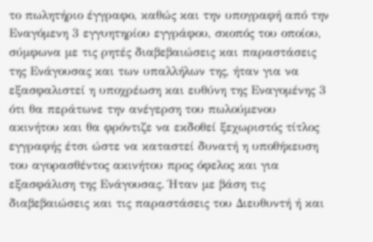το πωλητήριο έγγραφο, καθώς και την υπογραφή από την Εναγόμενη 3 εγγυητηρίου εγγράφου, σκοπός του οποίου, σύμφωνα με τις ρητές διαβεβαιώσεις και παραστάσεις της Ενάγουσας και των υπαλλήλων της, ήταν για να εξασφαλιστεί η υποχρέωση και ευθύνη της Εναγομένης 3 ότι θα περάτωνε την ανέγερση του πωλούμενου ακινήτου και θα φρόντιζε να εκδοθεί ξεχωριστός τίτλος εγγραφής έτσι ώστε να καταστεί δυνατή η υποθήκευση του αγορασθέντος ακινήτου προς όφελος και για εξασφάλιση της Ενάγουσας. Ήταν με βάση τις διαβεβαιώσεις και τις παραστάσεις του Διευθυντή ή και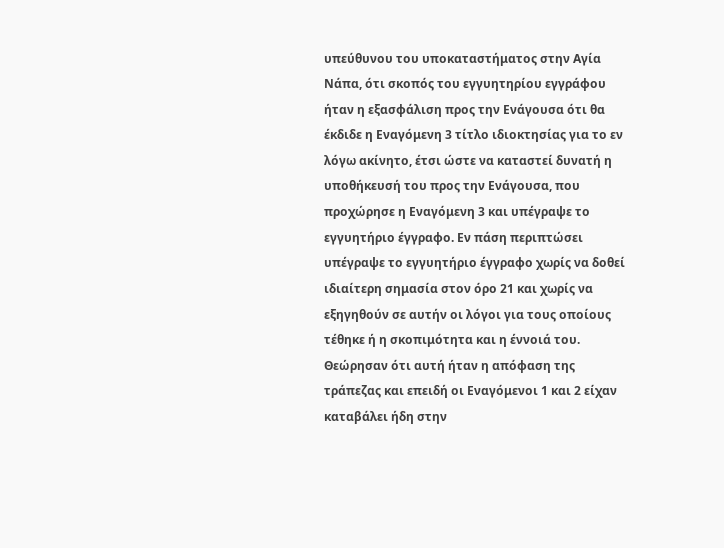υπεύθυνου του υποκαταστήματος στην Αγία Νάπα, ότι σκοπός του εγγυητηρίου εγγράφου ήταν η εξασφάλιση προς την Ενάγουσα ότι θα έκδιδε η Εναγόμενη 3 τίτλο ιδιοκτησίας για το εν λόγω ακίνητο, έτσι ώστε να καταστεί δυνατή η υποθήκευσή του προς την Ενάγουσα, που προχώρησε η Εναγόμενη 3 και υπέγραψε το εγγυητήριο έγγραφο. Εν πάση περιπτώσει υπέγραψε το εγγυητήριο έγγραφο χωρίς να δοθεί ιδιαίτερη σημασία στον όρο 21 και χωρίς να εξηγηθούν σε αυτήν οι λόγοι για τους οποίους τέθηκε ή η σκοπιμότητα και η έννοιά του. Θεώρησαν ότι αυτή ήταν η απόφαση της τράπεζας και επειδή οι Εναγόμενοι 1 και 2 είχαν καταβάλει ήδη στην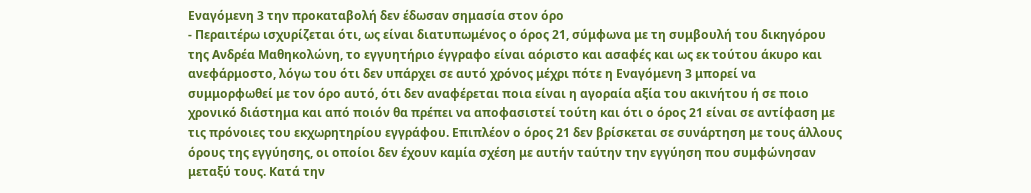Εναγόμενη 3 την προκαταβολή δεν έδωσαν σημασία στον όρο
- Περαιτέρω ισχυρίζεται ότι, ως είναι διατυπωμένος ο όρος 21, σύμφωνα με τη συμβουλή του δικηγόρου της Ανδρέα Μαθηκολώνη, το εγγυητήριο έγγραφο είναι αόριστο και ασαφές και ως εκ τούτου άκυρο και ανεφάρμοστο, λόγω του ότι δεν υπάρχει σε αυτό χρόνος μέχρι πότε η Εναγόμενη 3 μπορεί να συμμορφωθεί με τον όρο αυτό, ότι δεν αναφέρεται ποια είναι η αγοραία αξία του ακινήτου ή σε ποιο χρονικό διάστημα και από ποιόν θα πρέπει να αποφασιστεί τούτη και ότι ο όρος 21 είναι σε αντίφαση με τις πρόνοιες του εκχωρητηρίου εγγράφου. Επιπλέον ο όρος 21 δεν βρίσκεται σε συνάρτηση με τους άλλους όρους της εγγύησης, οι οποίοι δεν έχουν καμία σχέση με αυτήν ταύτην την εγγύηση που συμφώνησαν μεταξύ τους. Κατά την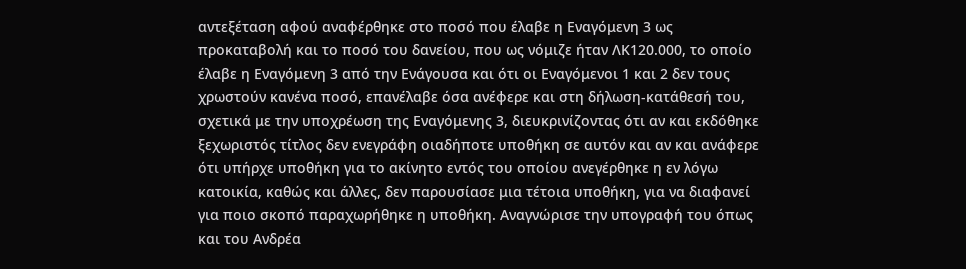αντεξέταση αφού αναφέρθηκε στο ποσό που έλαβε η Εναγόμενη 3 ως προκαταβολή και το ποσό του δανείου, που ως νόμιζε ήταν ΛΚ120.000, το οποίο έλαβε η Εναγόμενη 3 από την Ενάγουσα και ότι οι Εναγόμενοι 1 και 2 δεν τους χρωστούν κανένα ποσό, επανέλαβε όσα ανέφερε και στη δήλωση-κατάθεσή του, σχετικά με την υποχρέωση της Εναγόμενης 3, διευκρινίζοντας ότι αν και εκδόθηκε ξεχωριστός τίτλος δεν ενεγράφη οιαδήποτε υποθήκη σε αυτόν και αν και ανάφερε ότι υπήρχε υποθήκη για το ακίνητο εντός του οποίου ανεγέρθηκε η εν λόγω κατοικία, καθώς και άλλες, δεν παρουσίασε μια τέτοια υποθήκη, για να διαφανεί για ποιο σκοπό παραχωρήθηκε η υποθήκη. Αναγνώρισε την υπογραφή του όπως και του Ανδρέα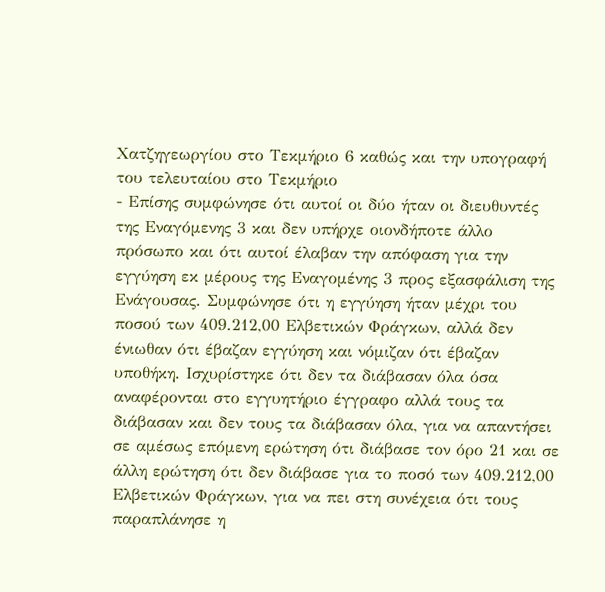Χατζηγεωργίου στο Τεκμήριο 6 καθώς και την υπογραφή του τελευταίου στο Τεκμήριο
- Επίσης συμφώνησε ότι αυτοί οι δύο ήταν οι διευθυντές της Εναγόμενης 3 και δεν υπήρχε οιονδήποτε άλλο πρόσωπο και ότι αυτοί έλαβαν την απόφαση για την εγγύηση εκ μέρους της Εναγομένης 3 προς εξασφάλιση της Ενάγουσας. Συμφώνησε ότι η εγγύηση ήταν μέχρι του ποσού των 409.212,00 Ελβετικών Φράγκων, αλλά δεν ένιωθαν ότι έβαζαν εγγύηση και νόμιζαν ότι έβαζαν υποθήκη. Ισχυρίστηκε ότι δεν τα διάβασαν όλα όσα αναφέρονται στο εγγυητήριο έγγραφο αλλά τους τα διάβασαν και δεν τους τα διάβασαν όλα, για να απαντήσει σε αμέσως επόμενη ερώτηση ότι διάβασε τον όρο 21 και σε άλλη ερώτηση ότι δεν διάβασε για το ποσό των 409.212,00 Ελβετικών Φράγκων, για να πει στη συνέχεια ότι τους παραπλάνησε η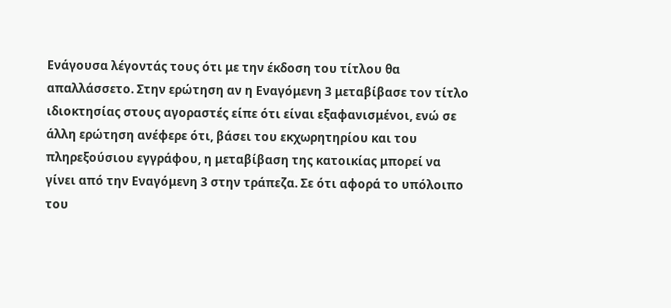Ενάγουσα λέγοντάς τους ότι με την έκδοση του τίτλου θα απαλλάσσετο. Στην ερώτηση αν η Εναγόμενη 3 μεταβίβασε τον τίτλο ιδιοκτησίας στους αγοραστές είπε ότι είναι εξαφανισμένοι, ενώ σε άλλη ερώτηση ανέφερε ότι, βάσει του εκχωρητηρίου και του πληρεξούσιου εγγράφου, η μεταβίβαση της κατοικίας μπορεί να γίνει από την Εναγόμενη 3 στην τράπεζα. Σε ότι αφορά το υπόλοιπο του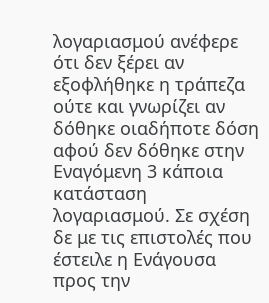λογαριασμού ανέφερε ότι δεν ξέρει αν εξοφλήθηκε η τράπεζα ούτε και γνωρίζει αν δόθηκε οιαδήποτε δόση αφού δεν δόθηκε στην Εναγόμενη 3 κάποια κατάσταση λογαριασμού. Σε σχέση δε με τις επιστολές που έστειλε η Ενάγουσα προς την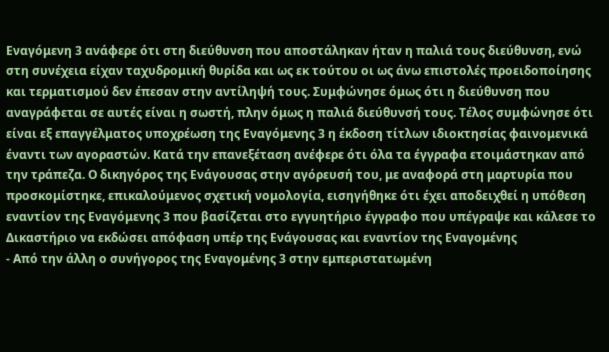Εναγόμενη 3 ανάφερε ότι στη διεύθυνση που αποστάληκαν ήταν η παλιά τους διεύθυνση, ενώ στη συνέχεια είχαν ταχυδρομική θυρίδα και ως εκ τούτου οι ως άνω επιστολές προειδοποίησης και τερματισμού δεν έπεσαν στην αντίληψή τους. Συμφώνησε όμως ότι η διεύθυνση που αναγράφεται σε αυτές είναι η σωστή, πλην όμως η παλιά διεύθυνσή τους. Τέλος συμφώνησε ότι είναι εξ επαγγέλματος υποχρέωση της Εναγόμενης 3 η έκδοση τίτλων ιδιοκτησίας φαινομενικά έναντι των αγοραστών. Κατά την επανεξέταση ανέφερε ότι όλα τα έγγραφα ετοιμάστηκαν από την τράπεζα. Ο δικηγόρος της Ενάγουσας στην αγόρευσή του, με αναφορά στη μαρτυρία που προσκομίστηκε, επικαλούμενος σχετική νομολογία, εισηγήθηκε ότι έχει αποδειχθεί η υπόθεση εναντίον της Εναγόμενης 3 που βασίζεται στο εγγυητήριο έγγραφο που υπέγραψε και κάλεσε το Δικαστήριο να εκδώσει απόφαση υπέρ της Ενάγουσας και εναντίον της Εναγομένης
- Από την άλλη ο συνήγορος της Εναγομένης 3 στην εμπεριστατωμένη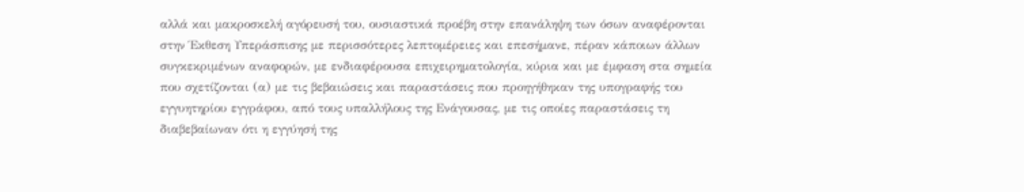αλλά και μακροσκελή αγόρευσή του, ουσιαστικά προέβη στην επανάληψη των όσων αναφέρονται στην Έκθεση Υπεράσπισης με περισσότερες λεπτομέρειες και επεσήμανε, πέραν κάποιων άλλων συγκεκριμένων αναφορών, με ενδιαφέρουσα επιχειρηματολογία, κύρια και με έμφαση στα σημεία που σχετίζονται (α) με τις βεβαιώσεις και παραστάσεις που προηγήθηκαν της υπογραφής του εγγυητηρίου εγγράφου, από τους υπαλλήλους της Ενάγουσας, με τις οποίες παραστάσεις τη διαβεβαίωναν ότι η εγγύησή της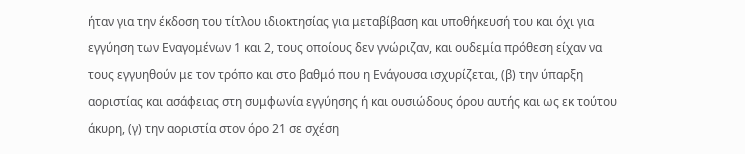ήταν για την έκδοση του τίτλου ιδιοκτησίας για μεταβίβαση και υποθήκευσή του και όχι για εγγύηση των Εναγομένων 1 και 2, τους οποίους δεν γνώριζαν, και ουδεμία πρόθεση είχαν να τους εγγυηθούν με τον τρόπο και στο βαθμό που η Ενάγουσα ισχυρίζεται, (β) την ύπαρξη αοριστίας και ασάφειας στη συμφωνία εγγύησης ή και ουσιώδους όρου αυτής και ως εκ τούτου άκυρη, (γ) την αοριστία στον όρο 21 σε σχέση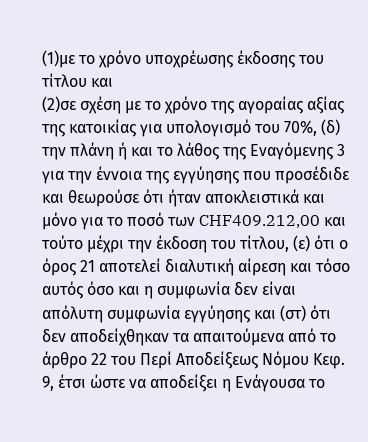(1)με το χρόνο υποχρέωσης έκδοσης του τίτλου και
(2)σε σχέση με το χρόνο της αγοραίας αξίας της κατοικίας για υπολογισμό του 70%, (δ) την πλάνη ή και το λάθος της Εναγόμενης 3 για την έννοια της εγγύησης που προσέδιδε και θεωρούσε ότι ήταν αποκλειστικά και μόνο για το ποσό των CHF409.212,00 και τούτο μέχρι την έκδοση του τίτλου, (ε) ότι ο όρος 21 αποτελεί διαλυτική αίρεση και τόσο αυτός όσο και η συμφωνία δεν είναι απόλυτη συμφωνία εγγύησης και (στ) ότι δεν αποδείχθηκαν τα απαιτούμενα από το άρθρο 22 του Περί Αποδείξεως Νόμου Κεφ. 9, έτσι ώστε να αποδείξει η Ενάγουσα το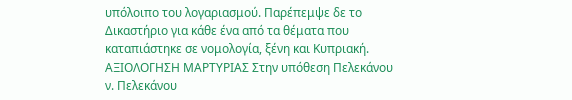υπόλοιπο του λογαριασμού. Παρέπεμψε δε το Δικαστήριο για κάθε ένα από τα θέματα που καταπιάστηκε σε νομολογία, ξένη και Κυπριακή. ΑΞΙΟΛΟΓΗΣΗ ΜΑΡΤΥΡΙΑΣ Στην υπόθεση Πελεκάνου ν. Πελεκάνου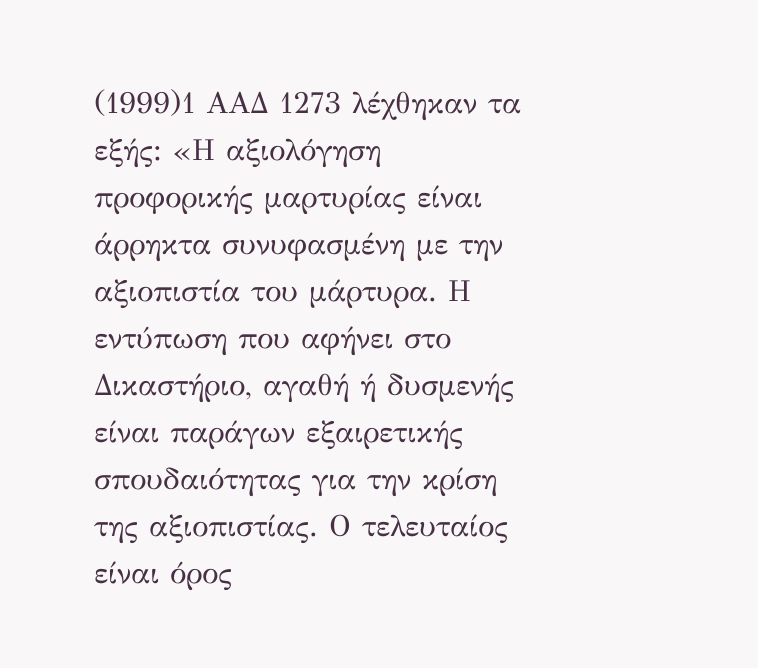(1999)1 ΑΑΔ 1273 λέχθηκαν τα εξής: «Η αξιολόγηση προφορικής μαρτυρίας είναι άρρηκτα συνυφασμένη με την αξιοπιστία του μάρτυρα. Η εντύπωση που αφήνει στο Δικαστήριο, αγαθή ή δυσμενής είναι παράγων εξαιρετικής σπουδαιότητας για την κρίση της αξιοπιστίας. Ο τελευταίος είναι όρος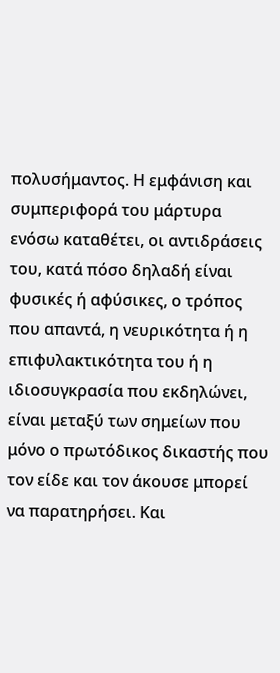πολυσήμαντος. Η εμφάνιση και συμπεριφορά του μάρτυρα ενόσω καταθέτει, οι αντιδράσεις του, κατά πόσο δηλαδή είναι φυσικές ή αφύσικες, ο τρόπος που απαντά, η νευρικότητα ή η επιφυλακτικότητα του ή η ιδιοσυγκρασία που εκδηλώνει, είναι μεταξύ των σημείων που μόνο ο πρωτόδικος δικαστής που τον είδε και τον άκουσε μπορεί να παρατηρήσει. Και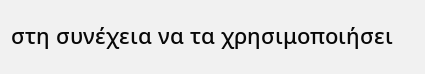στη συνέχεια να τα χρησιμοποιήσει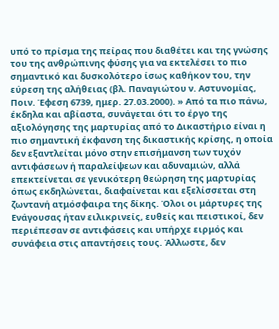υπό το πρίσμα της πείρας που διαθέτει και της γνώσης του της ανθρώπινης φύσης για να εκτελέσει το πιο σημαντικό και δυσκολότερο ίσως καθήκον του, την εύρεση της αλήθειας (βλ. Παναγιώτου ν. Αστυνομίας, Ποιν. Έφεση 6739, ημερ. 27.03.2000). » Από τα πιο πάνω, έκδηλα και αβίαστα, συνάγεται ότι το έργο της αξιολόγησης της μαρτυρίας από το Δικαστήριο είναι η πιο σημαντική έκφανση της δικαστικής κρίσης, η οποία δεν εξαντλείται μόνο στην επισήμανση των τυχόν αντιφάσεων ή παραλείψεων και αδυναμιών, αλλά επεκτείνεται σε γενικότερη θεώρηση της μαρτυρίας όπως εκδηλώνεται, διαφαίνεται και εξελίσσεται στη ζωντανή ατμόσφαιρα της δίκης. Όλοι οι μάρτυρες της Ενάγουσας ήταν ειλικρινείς, ευθείς και πειστικοί, δεν περιέπεσαν σε αντιφάσεις και υπήρχε ειρμός και συνάφεια στις απαντήσεις τους. Άλλωστε, δεν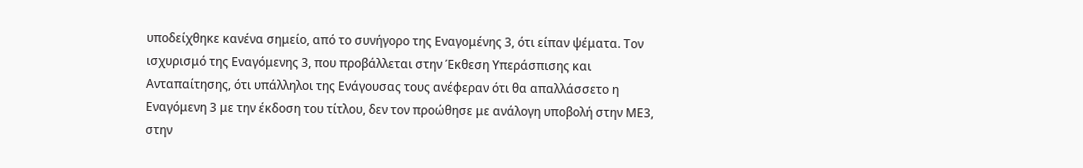υποδείχθηκε κανένα σημείο, από το συνήγορο της Εναγομένης 3, ότι είπαν ψέματα. Τον ισχυρισμό της Εναγόμενης 3, που προβάλλεται στην Έκθεση Υπεράσπισης και Ανταπαίτησης, ότι υπάλληλοι της Ενάγουσας τους ανέφεραν ότι θα απαλλάσσετο η Εναγόμενη 3 με την έκδοση του τίτλου, δεν τον προώθησε με ανάλογη υποβολή στην ΜΕ3, στην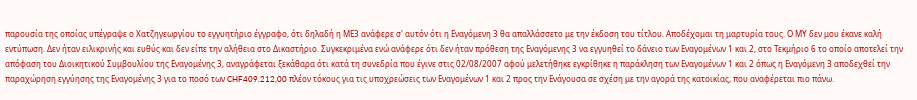παρουσία της οποίας υπέγραψε ο Χατζηγεωργίου το εγγυητήριο έγγραφο, ότι δηλαδή η ΜΕ3 ανάφερε σ' αυτόν ότι η Εναγόμενη 3 θα απαλλάσσετο με την έκδοση του τίτλου. Αποδέχομαι τη μαρτυρία τους. Ο ΜΥ δεν μου έκανε καλή εντύπωση. Δεν ήταν ειλικρινής και ευθύς και δεν είπε την αλήθεια στο Δικαστήριο. Συγκεκριμένα ενώ ανάφερε ότι δεν ήταν πρόθεση της Εναγόμενης 3 να εγγυηθεί το δάνειο των Εναγομένων 1 και 2, στο Τεκμήριο 6 το οποίο αποτελεί την απόφαση του Διοικητικού Συμβουλίου της Εναγομένης 3, αναγράφεται ξεκάθαρα ότι κατά τη συνεδρία που έγινε στις 02/08/2007 αφού μελετήθηκε εγκρίθηκε η παράκληση των Εναγομένων 1 και 2 όπως η Εναγόμενη 3 αποδεχθεί την παραχώρηση εγγύησης της Εναγομένης 3 για το ποσό των CHF409.212,00 πλέον τόκους για τις υποχρεώσεις των Εναγομένων 1 και 2 προς την Ενάγουσα σε σχέση με την αγορά της κατοικίας, που αναφέρεται πιο πάνω.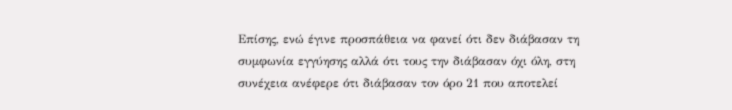Επίσης, ενώ έγινε προσπάθεια να φανεί ότι δεν διάβασαν τη συμφωνία εγγύησης αλλά ότι τους την διάβασαν όχι όλη, στη συνέχεια ανέφερε ότι διάβασαν τον όρο 21 που αποτελεί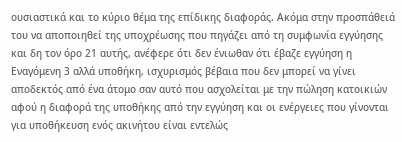ουσιαστικά και το κύριο θέμα της επίδικης διαφοράς. Ακόμα στην προσπάθειά του να αποποιηθεί της υποχρέωσης που πηγάζει από τη συμφωνία εγγύησης και δη τον όρο 21 αυτής, ανέφερε ότι δεν ένιωθαν ότι έβαζε εγγύηση η Εναγόμενη 3 αλλά υποθήκη, ισχυρισμός βέβαια που δεν μπορεί να γίνει αποδεκτός από ένα άτομο σαν αυτό που ασχολείται με την πώληση κατοικιών αφού η διαφορά της υποθήκης από την εγγύηση και οι ενέργειες που γίνονται για υποθήκευση ενός ακινήτου είναι εντελώς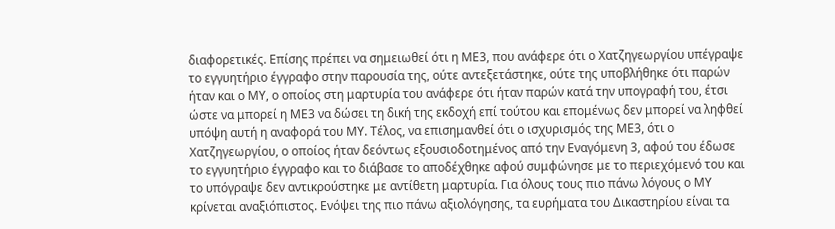διαφορετικές. Επίσης πρέπει να σημειωθεί ότι η ΜΕ3, που ανάφερε ότι ο Χατζηγεωργίου υπέγραψε το εγγυητήριο έγγραφο στην παρουσία της, ούτε αντεξετάστηκε, ούτε της υποβλήθηκε ότι παρών ήταν και ο ΜΥ, ο οποίος στη μαρτυρία του ανάφερε ότι ήταν παρών κατά την υπογραφή του, έτσι ώστε να μπορεί η ΜΕ3 να δώσει τη δική της εκδοχή επί τούτου και επομένως δεν μπορεί να ληφθεί υπόψη αυτή η αναφορά του ΜΥ. Τέλος, να επισημανθεί ότι ο ισχυρισμός της ΜΕ3, ότι ο Χατζηγεωργίου, ο οποίος ήταν δεόντως εξουσιοδοτημένος από την Εναγόμενη 3, αφού του έδωσε το εγγυητήριο έγγραφο και το διάβασε το αποδέχθηκε αφού συμφώνησε με το περιεχόμενό του και το υπόγραψε δεν αντικρούστηκε με αντίθετη μαρτυρία. Για όλους τους πιο πάνω λόγους ο ΜΥ κρίνεται αναξιόπιστος. Ενόψει της πιο πάνω αξιολόγησης, τα ευρήματα του Δικαστηρίου είναι τα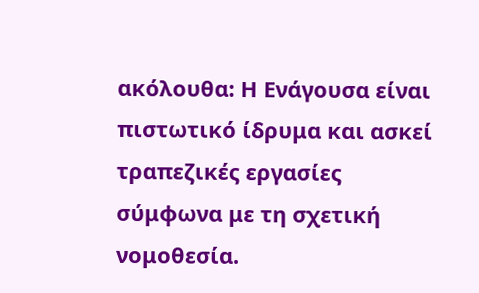ακόλουθα: Η Ενάγουσα είναι πιστωτικό ίδρυμα και ασκεί τραπεζικές εργασίες σύμφωνα με τη σχετική νομοθεσία.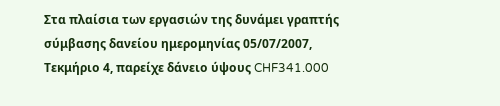Στα πλαίσια των εργασιών της δυνάμει γραπτής σύμβασης δανείου ημερομηνίας 05/07/2007, Τεκμήριο 4, παρείχε δάνειο ύψους CHF341.000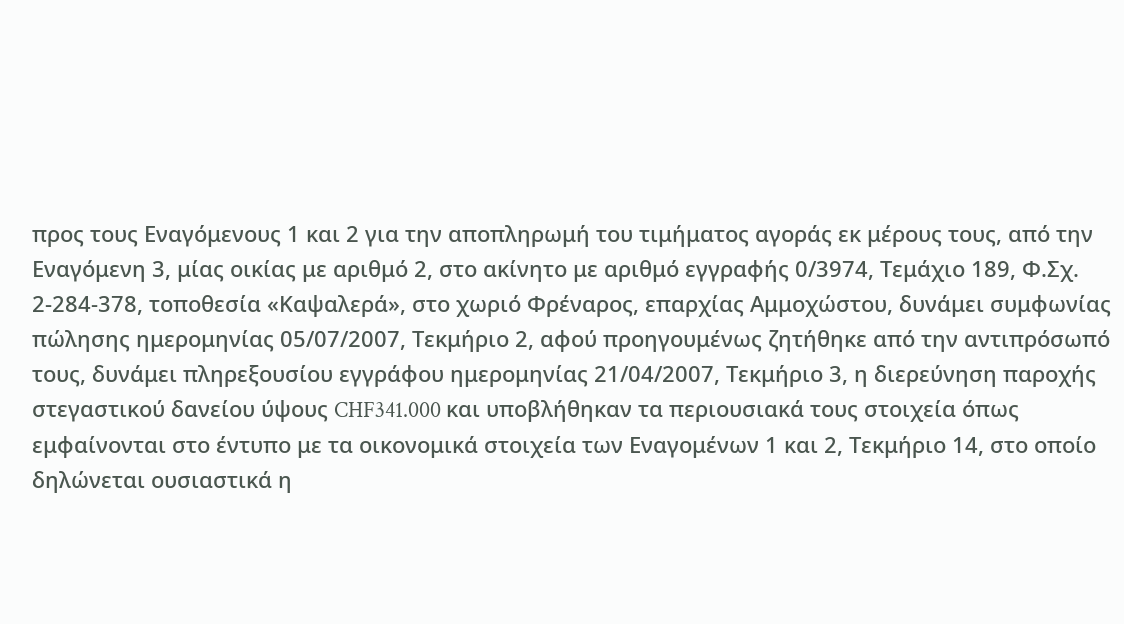προς τους Εναγόμενους 1 και 2 για την αποπληρωμή του τιμήματος αγοράς εκ μέρους τους, από την Εναγόμενη 3, μίας οικίας με αριθμό 2, στο ακίνητο με αριθμό εγγραφής 0/3974, Τεμάχιο 189, Φ.Σχ. 2-284-378, τοποθεσία «Καψαλερά», στο χωριό Φρέναρος, επαρχίας Αμμοχώστου, δυνάμει συμφωνίας πώλησης ημερομηνίας 05/07/2007, Τεκμήριο 2, αφού προηγουμένως ζητήθηκε από την αντιπρόσωπό τους, δυνάμει πληρεξουσίου εγγράφου ημερομηνίας 21/04/2007, Τεκμήριο 3, η διερεύνηση παροχής στεγαστικού δανείου ύψους CHF341.000 και υποβλήθηκαν τα περιουσιακά τους στοιχεία όπως εμφαίνονται στο έντυπο με τα οικονομικά στοιχεία των Εναγομένων 1 και 2, Τεκμήριο 14, στο οποίο δηλώνεται ουσιαστικά η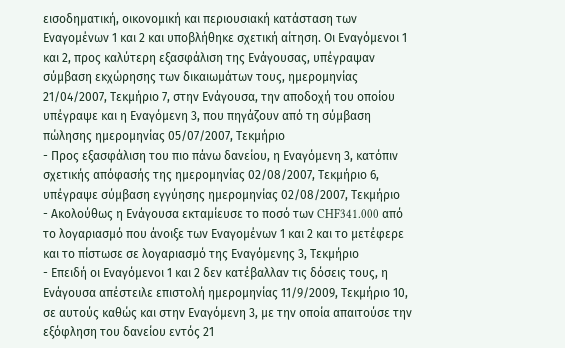εισοδηματική, οικονομική και περιουσιακή κατάσταση των Εναγομένων 1 και 2 και υποβλήθηκε σχετική αίτηση. Οι Εναγόμενοι 1 και 2, προς καλύτερη εξασφάλιση της Ενάγουσας, υπέγραψαν σύμβαση εκχώρησης των δικαιωμάτων τους, ημερομηνίας 21/04/2007, Τεκμήριο 7, στην Ενάγουσα, την αποδοχή του οποίου υπέγραψε και η Εναγόμενη 3, που πηγάζουν από τη σύμβαση πώλησης ημερομηνίας 05/07/2007, Τεκμήριο
- Προς εξασφάλιση του πιο πάνω δανείου, η Εναγόμενη 3, κατόπιν σχετικής απόφασής της ημερομηνίας 02/08/2007, Τεκμήριο 6, υπέγραψε σύμβαση εγγύησης ημερομηνίας 02/08/2007, Τεκμήριο
- Ακολούθως η Ενάγουσα εκταμίευσε το ποσό των CHF341.000 από το λογαριασμό που άνοιξε των Εναγομένων 1 και 2 και το μετέφερε και το πίστωσε σε λογαριασμό της Εναγόμενης 3, Τεκμήριο
- Επειδή οι Εναγόμενοι 1 και 2 δεν κατέβαλλαν τις δόσεις τους, η Ενάγουσα απέστειλε επιστολή ημερομηνίας 11/9/2009, Τεκμήριο 10, σε αυτούς καθώς και στην Εναγόμενη 3, με την οποία απαιτούσε την εξόφληση του δανείου εντός 21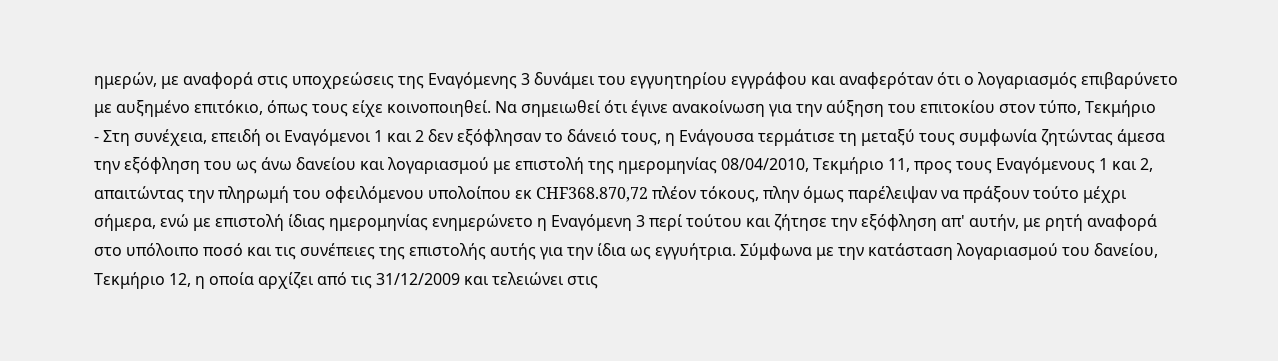ημερών, με αναφορά στις υποχρεώσεις της Εναγόμενης 3 δυνάμει του εγγυητηρίου εγγράφου και αναφερόταν ότι ο λογαριασμός επιβαρύνετο με αυξημένο επιτόκιο, όπως τους είχε κοινοποιηθεί. Να σημειωθεί ότι έγινε ανακοίνωση για την αύξηση του επιτοκίου στον τύπο, Τεκμήριο
- Στη συνέχεια, επειδή οι Εναγόμενοι 1 και 2 δεν εξόφλησαν το δάνειό τους, η Ενάγουσα τερμάτισε τη μεταξύ τους συμφωνία ζητώντας άμεσα την εξόφληση του ως άνω δανείου και λογαριασμού με επιστολή της ημερομηνίας 08/04/2010, Τεκμήριο 11, προς τους Εναγόμενους 1 και 2, απαιτώντας την πληρωμή του οφειλόμενου υπολοίπου εκ CHF368.870,72 πλέον τόκους, πλην όμως παρέλειψαν να πράξουν τούτο μέχρι σήμερα, ενώ με επιστολή ίδιας ημερομηνίας ενημερώνετο η Εναγόμενη 3 περί τούτου και ζήτησε την εξόφληση απ' αυτήν, με ρητή αναφορά στο υπόλοιπο ποσό και τις συνέπειες της επιστολής αυτής για την ίδια ως εγγυήτρια. Σύμφωνα με την κατάσταση λογαριασμού του δανείου, Τεκμήριο 12, η οποία αρχίζει από τις 31/12/2009 και τελειώνει στις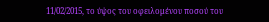11/02/2015, το ύψος του οφειλομένου ποσού του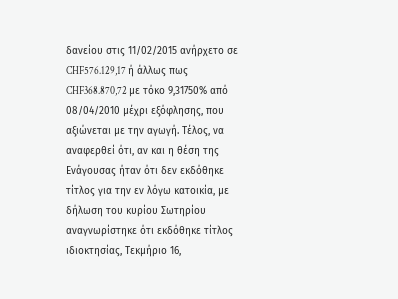δανείου στις 11/02/2015 ανήρχετο σε CHF576.129,17 ή άλλως πως CHF368.870,72 με τόκο 9,31750% από 08/04/2010 μέχρι εξόφλησης, που αξιώνεται με την αγωγή. Τέλος, να αναφερθεί ότι, αν και η θέση της Ενάγουσας ήταν ότι δεν εκδόθηκε τίτλος για την εν λόγω κατοικία, με δήλωση του κυρίου Σωτηρίου αναγνωρίστηκε ότι εκδόθηκε τίτλος ιδιοκτησίας, Τεκμήριο 16,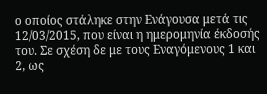ο οποίος στάληκε στην Ενάγουσα μετά τις 12/03/2015, που είναι η ημερομηνία έκδοσής του. Σε σχέση δε με τους Εναγόμενους 1 και 2, ως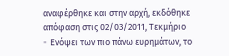αναφέρθηκε και στην αρχή, εκδόθηκε απόφαση στις 02/03/2011, Τεκμήριο
- Eνόψει των πιο πάνω ευρημάτων, το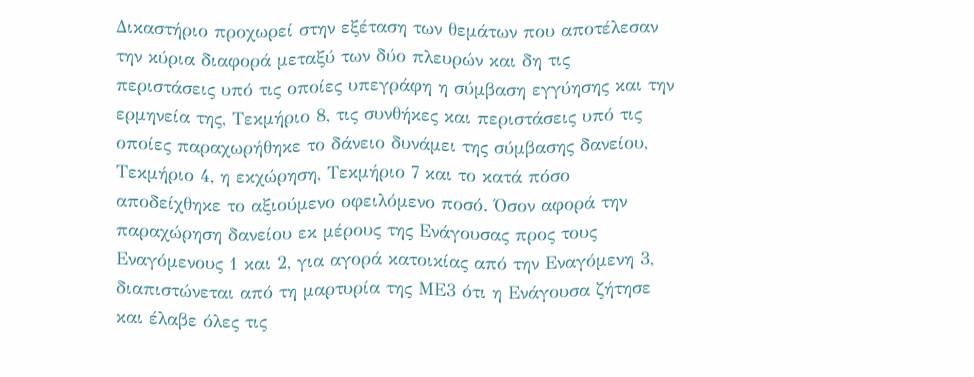Δικαστήριο προχωρεί στην εξέταση των θεμάτων που αποτέλεσαν την κύρια διαφορά μεταξύ των δύο πλευρών και δη τις περιστάσεις υπό τις οποίες υπεγράφη η σύμβαση εγγύησης και την ερμηνεία της, Τεκμήριο 8, τις συνθήκες και περιστάσεις υπό τις οποίες παραχωρήθηκε το δάνειο δυνάμει της σύμβασης δανείου, Τεκμήριο 4, η εκχώρηση, Τεκμήριο 7 και το κατά πόσο αποδείχθηκε το αξιούμενο οφειλόμενο ποσό. Όσον αφορά την παραχώρηση δανείου εκ μέρους της Ενάγουσας προς τους Εναγόμενους 1 και 2, για αγορά κατοικίας από την Εναγόμενη 3, διαπιστώνεται από τη μαρτυρία της ΜΕ3 ότι η Ενάγουσα ζήτησε και έλαβε όλες τις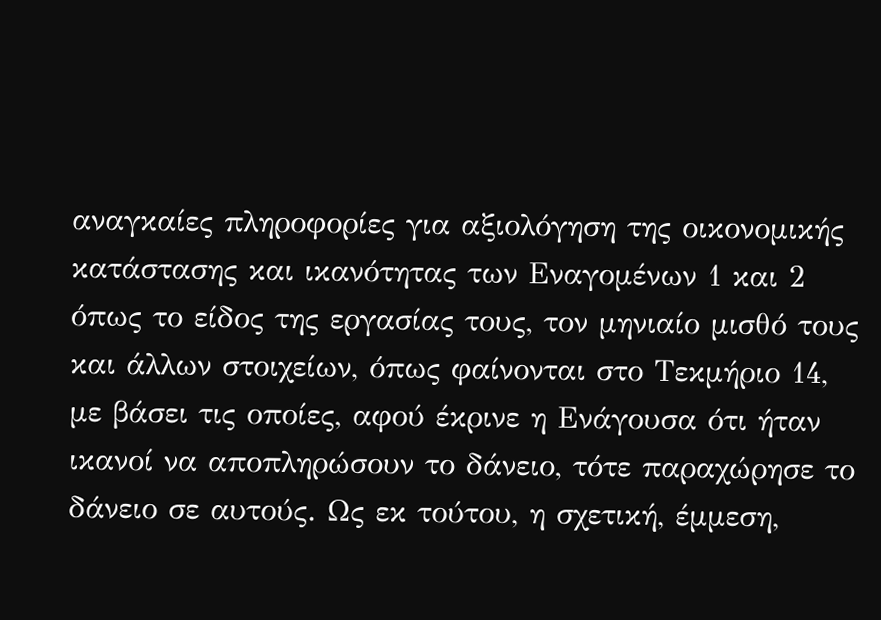αναγκαίες πληροφορίες για αξιολόγηση της οικονομικής κατάστασης και ικανότητας των Εναγομένων 1 και 2 όπως το είδος της εργασίας τους, τον μηνιαίο μισθό τους και άλλων στοιχείων, όπως φαίνονται στο Τεκμήριο 14, με βάσει τις οποίες, αφού έκρινε η Ενάγουσα ότι ήταν ικανοί να αποπληρώσουν το δάνειο, τότε παραχώρησε το δάνειο σε αυτούς. Ως εκ τούτου, η σχετική, έμμεση,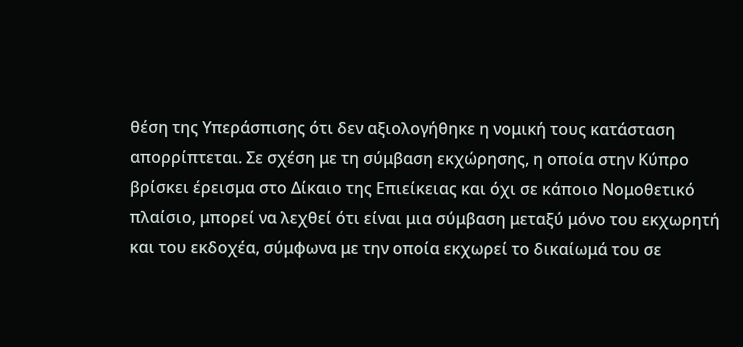θέση της Υπεράσπισης ότι δεν αξιολογήθηκε η νομική τους κατάσταση απορρίπτεται. Σε σχέση με τη σύμβαση εκχώρησης, η οποία στην Κύπρο βρίσκει έρεισμα στο Δίκαιο της Επιείκειας και όχι σε κάποιο Νομοθετικό πλαίσιο, μπορεί να λεχθεί ότι είναι μια σύμβαση μεταξύ μόνο του εκχωρητή και του εκδοχέα, σύμφωνα με την οποία εκχωρεί το δικαίωμά του σε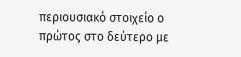περιουσιακό στοιχείο ο πρώτος στο δεύτερο με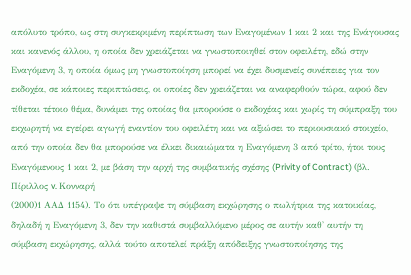απόλυτο τρόπο, ως στη συγκεκριμένη περίπτωση των Εναγομένων 1 και 2 και της Ενάγουσας και κανενός άλλου, η οποία δεν χρειάζεται να γνωστοποιηθεί στον οφειλέτη, εδώ στην Εναγόμενη 3, η οποία όμως μη γνωστοποίηση μπορεί να έχει δυσμενείς συνέπειες για τον εκδοχέα, σε κάποιες περιπτώσεις, οι οποίες δεν χρειάζεται να αναφερθούν τώρα, αφού δεν τίθεται τέτοιο θέμα, δυνάμει της οποίας θα μπορούσε ο εκδοχέας και χωρίς τη σύμπραξη του εκχωρητή να εγείρει αγωγή εναντίον του οφειλέτη και να αξιώσει το περιουσιακό στοιχείο, από την οποία δεν θα μπορούσε να έλκει δικαιώματα η Εναγόμενη 3 από τρίτο, ήτοι τους Εναγόμενους 1 και 2, με βάση την αρχή της συμβατικής σχέσης (Privity of Contract) (βλ. Πίριλλος v. Κονναρή
(2000)1 ΑΑΔ 1154). Το ότι υπέγραψε τη σύμβαση εκχώρησης ο πωλήτρια της κατοικίας, δηλαδή η Εναγόμενη 3, δεν την καθιστά συμβαλλόμενο μέρος σε αυτήν καθ' αυτήν τη σύμβαση εκχώρησης, αλλά τούτο αποτελεί πράξη απόδειξης γνωστοποίησης της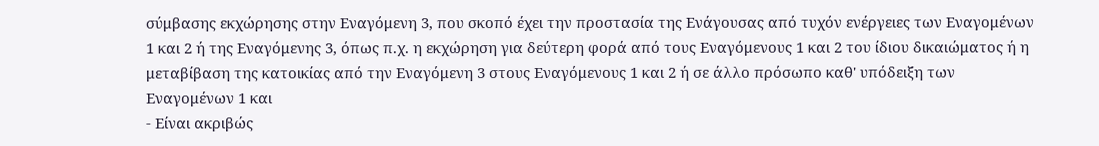σύμβασης εκχώρησης στην Εναγόμενη 3, που σκοπό έχει την προστασία της Ενάγουσας από τυχόν ενέργειες των Εναγομένων 1 και 2 ή της Εναγόμενης 3, όπως π.χ. η εκχώρηση για δεύτερη φορά από τους Εναγόμενους 1 και 2 του ίδιου δικαιώματος ή η μεταβίβαση της κατοικίας από την Εναγόμενη 3 στους Εναγόμενους 1 και 2 ή σε άλλο πρόσωπο καθ' υπόδειξη των Εναγομένων 1 και
- Είναι ακριβώς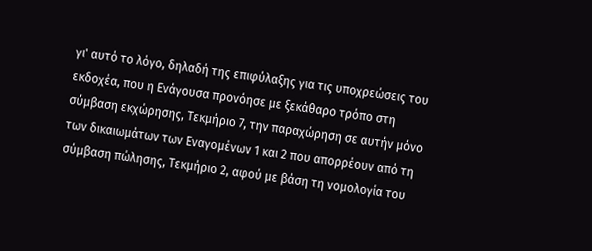γι' αυτό το λόγο, δηλαδή της επιφύλαξης για τις υποχρεώσεις του εκδοχέα, που η Ενάγουσα προνόησε με ξεκάθαρο τρόπο στη σύμβαση εκχώρησης, Τεκμήριο 7, την παραχώρηση σε αυτήν μόνο των δικαιωμάτων των Εναγομένων 1 και 2 που απορρέουν από τη σύμβαση πώλησης, Τεκμήριο 2, αφού με βάση τη νομολογία του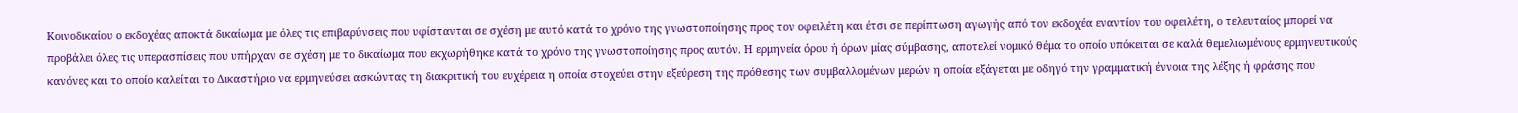Κοινοδικαίου ο εκδοχέας αποκτά δικαίωμα με όλες τις επιβαρύνσεις που υφίστανται σε σχέση με αυτό κατά το χρόνο της γνωστοποίησης προς τον οφειλέτη και έτσι σε περίπτωση αγωγής από τον εκδοχέα εναντίον του οφειλέτη, ο τελευταίος μπορεί να προβάλει όλες τις υπερασπίσεις που υπήρχαν σε σχέση με το δικαίωμα που εκχωρήθηκε κατά το χρόνο της γνωστοποίησης προς αυτόν. Η ερμηνεία όρου ή όρων μίας σύμβασης, αποτελεί νομικό θέμα το οποίο υπόκειται σε καλά θεμελιωμένους ερμηνευτικούς κανόνες και το οποίο καλείται το Δικαστήριο να ερμηνεύσει ασκώντας τη διακριτική του ευχέρεια η οποία στοχεύει στην εξεύρεση της πρόθεσης των συμβαλλομένων μερών η οποία εξάγεται με οδηγό την γραμματική έννοια της λέξης ή φράσης που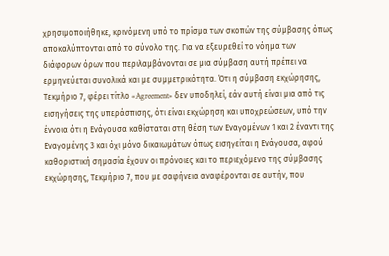χρησιμοποιήθηκε, κρινόμενη υπό το πρίσμα των σκοπών της σύμβασης όπως αποκαλύπτονται από το σύνολο της. Για να εξευρεθεί το νόημα των διάφορων όρων που περιλαμβάνονται σε μια σύμβαση αυτή πρέπει να ερμηνεύεται συνολικά και με συμμετρικότητα. Ότι η σύμβαση εκχώρησης, Τεκμήριο 7, φέρει τίτλο «Agreement» δεν υποδηλεί, εάν αυτή είναι μια από τις εισηγήσεις της υπεράσπισης, ότι είναι εκχώρηση και υποχρεώσεων, υπό την έννοια ότι η Ενάγουσα καθίσταται στη θέση των Εναγομένων 1 και 2 έναντι της Εναγομένης 3 και όχι μόνο δικαιωμάτων όπως εισηγείται η Ενάγουσα, αφού καθοριστική σημασία έχουν οι πρόνοιες και το περιεχόμενο της σύμβασης εκχώρησης, Τεκμήριο 7, που με σαφήνεια αναφέρονται σε αυτήν, που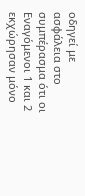οδηγεί με ασφάλεια στο συμπέρασμα ότι οι Εναγόμενοι 1 και 2 εκχώρησαν μόνο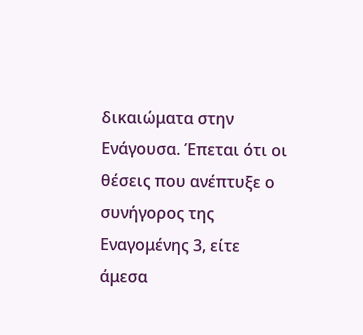δικαιώματα στην Ενάγουσα. Έπεται ότι οι θέσεις που ανέπτυξε ο συνήγορος της Εναγομένης 3, είτε άμεσα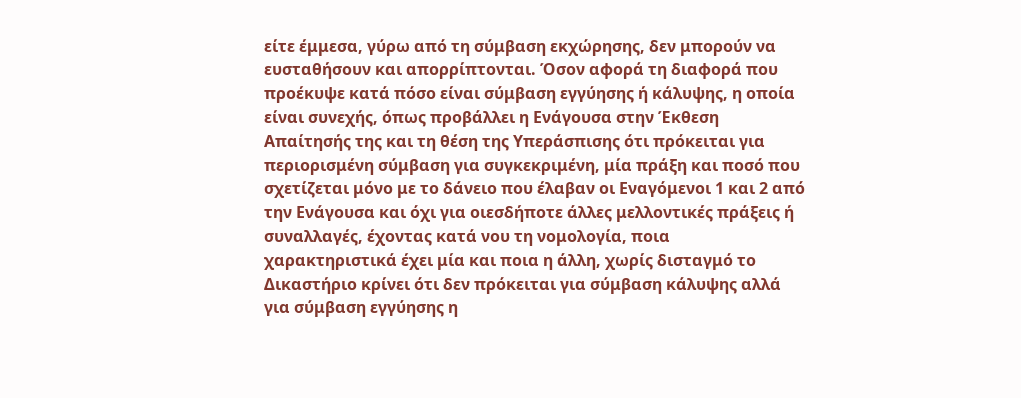είτε έμμεσα, γύρω από τη σύμβαση εκχώρησης, δεν μπορούν να ευσταθήσουν και απορρίπτονται. Όσον αφορά τη διαφορά που προέκυψε κατά πόσο είναι σύμβαση εγγύησης ή κάλυψης, η οποία είναι συνεχής, όπως προβάλλει η Ενάγουσα στην Έκθεση Απαίτησής της και τη θέση της Υπεράσπισης ότι πρόκειται για περιορισμένη σύμβαση για συγκεκριμένη, μία πράξη και ποσό που σχετίζεται μόνο με το δάνειο που έλαβαν οι Εναγόμενοι 1 και 2 από την Ενάγουσα και όχι για οιεσδήποτε άλλες μελλοντικές πράξεις ή συναλλαγές, έχοντας κατά νου τη νομολογία, ποια χαρακτηριστικά έχει μία και ποια η άλλη, χωρίς δισταγμό το Δικαστήριο κρίνει ότι δεν πρόκειται για σύμβαση κάλυψης αλλά για σύμβαση εγγύησης η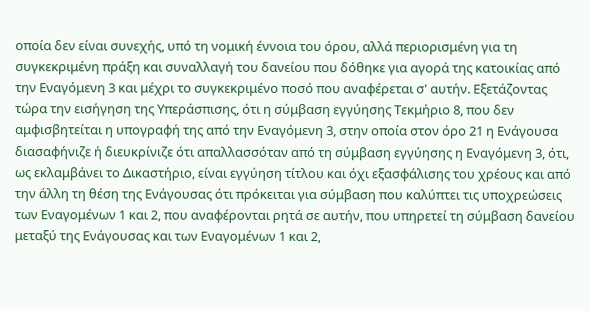οποία δεν είναι συνεχής, υπό τη νομική έννοια του όρου, αλλά περιορισμένη για τη συγκεκριμένη πράξη και συναλλαγή του δανείου που δόθηκε για αγορά της κατοικίας από την Εναγόμενη 3 και μέχρι το συγκεκριμένο ποσό που αναφέρεται σ' αυτήν. Εξετάζοντας τώρα την εισήγηση της Υπεράσπισης, ότι η σύμβαση εγγύησης Τεκμήριο 8, που δεν αμφισβητείται η υπογραφή της από την Εναγόμενη 3, στην οποία στον όρο 21 η Ενάγουσα διασαφήνιζε ή διευκρίνιζε ότι απαλλασσόταν από τη σύμβαση εγγύησης η Εναγόμενη 3, ότι, ως εκλαμβάνει το Δικαστήριο, είναι εγγύηση τίτλου και όχι εξασφάλισης του χρέους και από την άλλη τη θέση της Ενάγουσας ότι πρόκειται για σύμβαση που καλύπτει τις υποχρεώσεις των Εναγομένων 1 και 2, που αναφέρονται ρητά σε αυτήν, που υπηρετεί τη σύμβαση δανείου μεταξύ της Ενάγουσας και των Εναγομένων 1 και 2,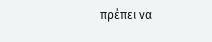πρέπει να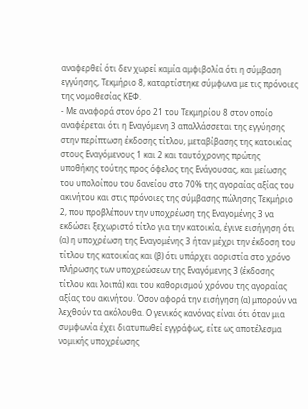αναφερθεί ότι δεν χωρεί καμία αμφιβολία ότι η σύμβαση εγγύησης, Τεκμήριο 8, καταρτίστηκε σύμφωνα με τις πρόνοιες της νομοθεσίας ΚΕΦ.
- Με αναφορά στον όρο 21 του Τεκμηρίου 8 στον οποίο αναφέρεται ότι η Εναγόμενη 3 απαλλάσσεται της εγγύησης στην περίπτωση έκδοσης τίτλου, μεταβίβασης της κατοικίας στους Εναγόμενους 1 και 2 και ταυτόχρονης πρώτης υποθήκης τούτης προς όφελος της Ενάγουσας, και μείωσης του υπολοίπου του δανείου στο 70% της αγοραίας αξίας του ακινήτου και στις πρόνοιες της σύμβασης πώλησης Τεκμήριο 2, που προβλέπουν την υποχρέωση της Εναγομένης 3 να εκδώσει ξεχωριστό τίτλο για την κατοικία, έγινε εισήγηση ότι (α) η υποχρέωση της Εναγομένης 3 ήταν μέχρι την έκδοση του τίτλου της κατοικίας και (β) ότι υπάρχει αοριστία στο χρόνο πλήρωσης των υποχρεώσεων της Εναγόμενης 3 (έκδοσης τίτλου και λοιπά) και του καθορισμού χρόνου της αγοραίας αξίας του ακινήτου. Όσον αφορά την εισήγηση (α) μπορούν να λεχθούν τα ακόλουθα. Ο γενικός κανόνας είναι ότι όταν μια συμφωνία έχει διατυπωθεί εγγράφως, είτε ως αποτέλεσμα νομικής υποχρέωσης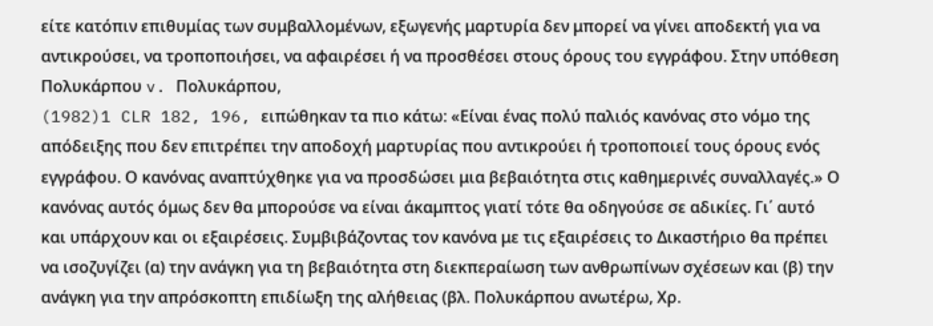είτε κατόπιν επιθυμίας των συμβαλλομένων, εξωγενής μαρτυρία δεν μπορεί να γίνει αποδεκτή για να αντικρούσει, να τροποποιήσει, να αφαιρέσει ή να προσθέσει στους όρους του εγγράφου. Στην υπόθεση Πολυκάρπου v. Πολυκάρπου,
(1982)1 CLR 182, 196, ειπώθηκαν τα πιο κάτω: «Είναι ένας πολύ παλιός κανόνας στο νόμο της απόδειξης που δεν επιτρέπει την αποδοχή μαρτυρίας που αντικρούει ή τροποποιεί τους όρους ενός εγγράφου. Ο κανόνας αναπτύχθηκε για να προσδώσει μια βεβαιότητα στις καθημερινές συναλλαγές.» Ο κανόνας αυτός όμως δεν θα μπορούσε να είναι άκαμπτος γιατί τότε θα οδηγούσε σε αδικίες. Γι΄ αυτό και υπάρχουν και οι εξαιρέσεις. Συμβιβάζοντας τον κανόνα με τις εξαιρέσεις το Δικαστήριο θα πρέπει να ισοζυγίζει (α) την ανάγκη για τη βεβαιότητα στη διεκπεραίωση των ανθρωπίνων σχέσεων και (β) την ανάγκη για την απρόσκοπτη επιδίωξη της αλήθειας (βλ. Πολυκάρπου ανωτέρω, Χρ.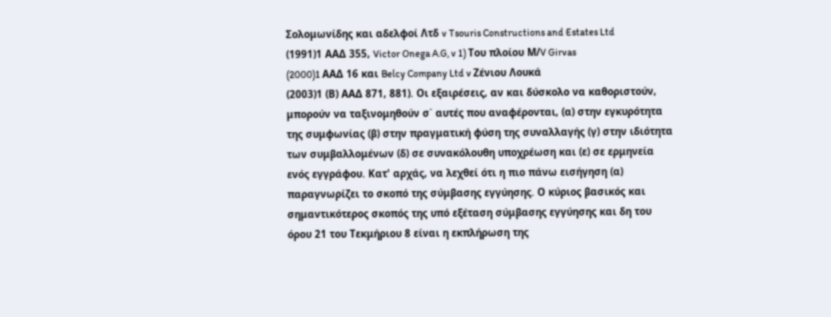Σολομωνίδης και αδελφοί Λτδ v Tsouris Constructions and Estates Ltd
(1991)1 ΑΑΔ 355, Victor Onega A.G, v 1) Του πλοίου Μ/V Girvas
(2000)1 AAΔ 16 και Belcy Company Ltd v Ζένιου Λουκά
(2003)1 (Β) ΑΑΔ 871, 881). Οι εξαιρέσεις, αν και δύσκολο να καθοριστούν, μπορούν να ταξινομηθούν σ΄ αυτές που αναφέρονται, (α) στην εγκυρότητα της συμφωνίας (β) στην πραγματική φύση της συναλλαγής (γ) στην ιδιότητα των συμβαλλομένων (δ) σε συνακόλουθη υποχρέωση και (ε) σε ερμηνεία ενός εγγράφου. Κατ' αρχάς, να λεχθεί ότι η πιο πάνω εισήγηση (α) παραγνωρίζει το σκοπό της σύμβασης εγγύησης. Ο κύριος βασικός και σημαντικότερος σκοπός της υπό εξέταση σύμβασης εγγύησης και δη του όρου 21 του Τεκμήριου 8 είναι η εκπλήρωση της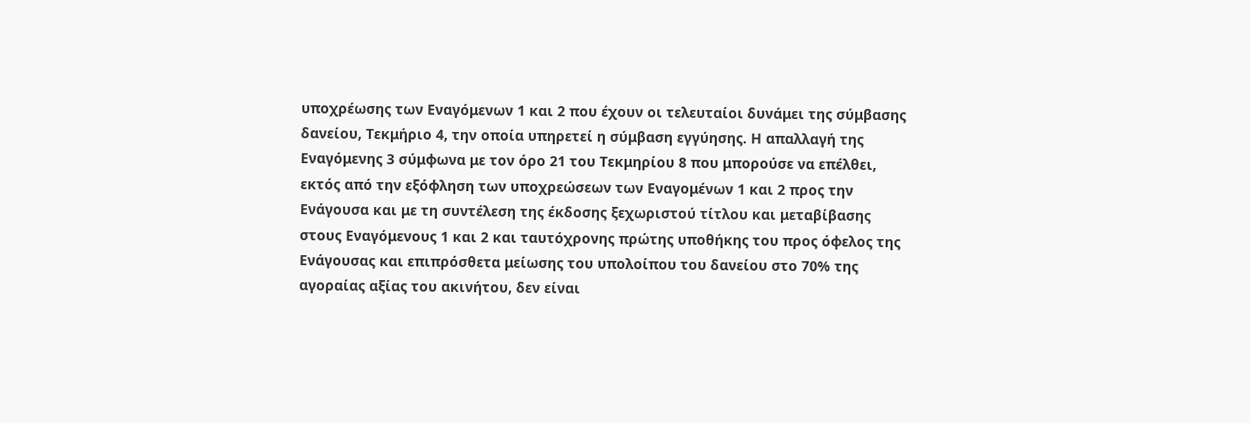υποχρέωσης των Εναγόμενων 1 και 2 που έχουν οι τελευταίοι δυνάμει της σύμβασης δανείου, Τεκμήριο 4, την οποία υπηρετεί η σύμβαση εγγύησης. Η απαλλαγή της Εναγόμενης 3 σύμφωνα με τον όρο 21 του Τεκμηρίου 8 που μπορούσε να επέλθει, εκτός από την εξόφληση των υποχρεώσεων των Εναγομένων 1 και 2 προς την Ενάγουσα και με τη συντέλεση της έκδοσης ξεχωριστού τίτλου και μεταβίβασης στους Εναγόμενους 1 και 2 και ταυτόχρονης πρώτης υποθήκης του προς όφελος της Ενάγουσας και επιπρόσθετα μείωσης του υπολοίπου του δανείου στο 70% της αγοραίας αξίας του ακινήτου, δεν είναι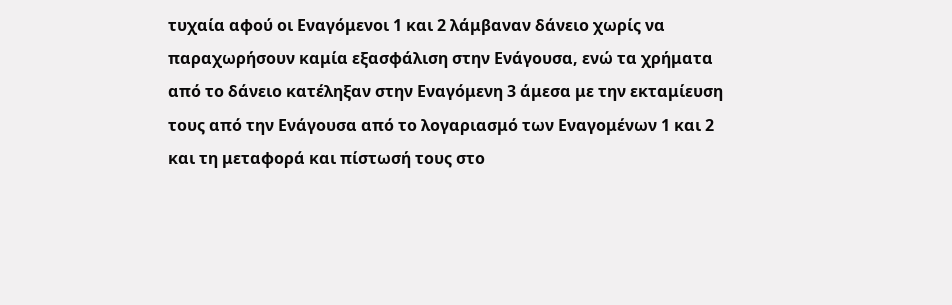τυχαία αφού οι Εναγόμενοι 1 και 2 λάμβαναν δάνειο χωρίς να παραχωρήσουν καμία εξασφάλιση στην Ενάγουσα, ενώ τα χρήματα από το δάνειο κατέληξαν στην Εναγόμενη 3 άμεσα με την εκταμίευση τους από την Ενάγουσα από το λογαριασμό των Εναγομένων 1 και 2 και τη μεταφορά και πίστωσή τους στο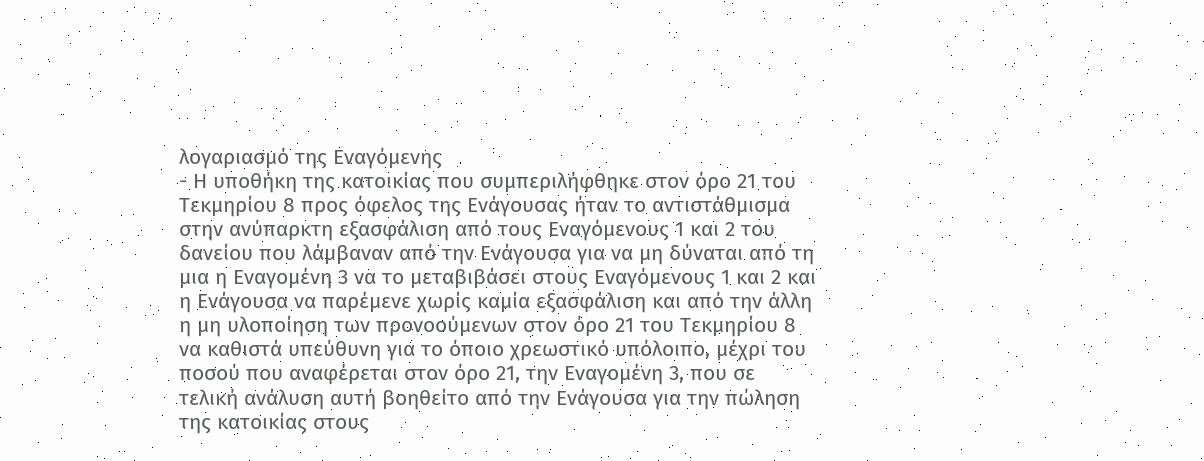λογαριασμό της Εναγόμενης
- Η υποθήκη της κατοικίας που συμπεριλήφθηκε στον όρο 21 του Τεκμηρίου 8 προς όφελος της Ενάγουσας ήταν το αντιστάθμισμα στην ανύπαρκτη εξασφάλιση από τους Εναγόμενους 1 και 2 του δανείου που λάμβαναν από την Ενάγουσα για να μη δύναται από τη μια η Εναγομένη 3 να το μεταβιβάσει στους Εναγόμενους 1 και 2 και η Ενάγουσα να παρέμενε χωρίς καμία εξασφάλιση και από την άλλη η μη υλοποίηση των προνοούμενων στον όρο 21 του Τεκμηρίου 8 να καθιστά υπεύθυνη για το όποιο χρεωστικό υπόλοιπο, μέχρι του ποσού που αναφέρεται στον όρο 21, την Εναγομένη 3, που σε τελική ανάλυση αυτή βοηθείτο από την Ενάγουσα για την πώληση της κατοικίας στους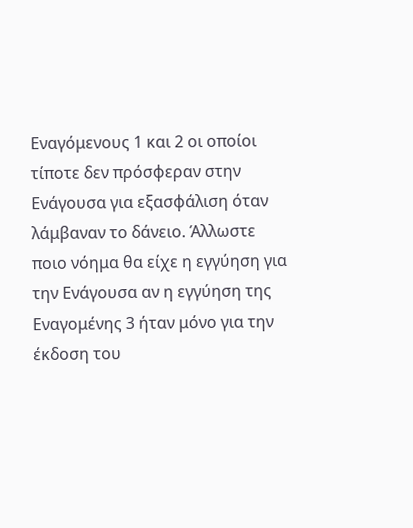Εναγόμενους 1 και 2 οι οποίοι τίποτε δεν πρόσφεραν στην Ενάγουσα για εξασφάλιση όταν λάμβαναν το δάνειο. Άλλωστε ποιο νόημα θα είχε η εγγύηση για την Ενάγουσα αν η εγγύηση της Εναγομένης 3 ήταν μόνο για την έκδοση του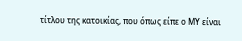τίτλου της κατοικίας, που όπως είπε ο ΜΥ είναι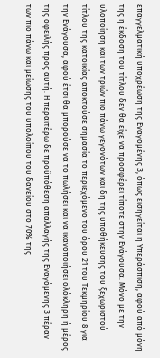επαγγελματική υποχρέωση της Εναγομένης 3, όπως εισηγείται η Υπεράσπιση, αφού από μόνη της η έκδοση του τίτλου δεν θα είχε να προσφέρει τίποτε στην Ενάγουσα. Μόνο με την υλοποίηση και των τριών πιο πάνω γεγονότων και δη της υποθήκευσης του ξεχωριστού τίτλου της κατοικίας αποκτούσε σημασία το περιεχόμενο του όρου 21 του Τεκμηρίου 8 για την Ενάγουσα, αφού έτσι θα μπορούσε να το πωλήσει και να ικανοποιήσει ολόκληρη ή μέρος της οφειλής προς αυτή. Η περαιτέρω δε προϋπόθεση απαλλαγής της Εναγόμενης 3 πέραν των πιο πάνω και μείωσης του υπολοίπου του δανείου στο 70% της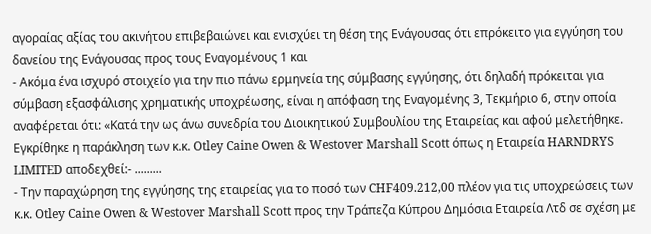αγοραίας αξίας του ακινήτου επιβεβαιώνει και ενισχύει τη θέση της Ενάγουσας ότι επρόκειτο για εγγύηση του δανείου της Ενάγουσας προς τους Εναγομένους 1 και
- Ακόμα ένα ισχυρό στοιχείο για την πιο πάνω ερμηνεία της σύμβασης εγγύησης, ότι δηλαδή πρόκειται για σύμβαση εξασφάλισης χρηματικής υποχρέωσης, είναι η απόφαση της Εναγομένης 3, Τεκμήριο 6, στην οποία αναφέρεται ότι: «Κατά την ως άνω συνεδρία του Διοικητικού Συμβουλίου της Εταιρείας και αφού μελετήθηκε. Εγκρίθηκε η παράκληση των κ.κ. Otley Caine Owen & Westover Marshall Scott όπως η Εταιρεία HARNDRYS LIMITED αποδεχθεί:- .........
- Την παραχώρηση της εγγύησης της εταιρείας για το ποσό των CHF409.212,00 πλέον για τις υποχρεώσεις των κ.κ. Otley Caine Owen & Westover Marshall Scott προς την Τράπεζα Κύπρου Δημόσια Εταιρεία Λτδ σε σχέση με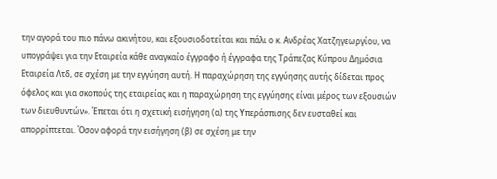την αγορά του πιο πάνω ακινήτου, και εξουσιοδοτείται και πάλι ο κ. Ανδρέας Χατζηγεωργίου, να υπογράψει για την Εταιρεία κάθε αναγκαίο έγγραφο ή έγγραφα της Τράπεζας Κύπρου Δημόσια Εταιρεία Λτδ, σε σχέση με την εγγύηση αυτή. Η παραχώρηση της εγγύησης αυτής δίδεται προς όφελος και για σκοπούς της εταιρείας και η παραχώρηση της εγγύησης είναι μέρος των εξουσιών των διευθυντών». Έπεται ότι η σχετική εισήγηση (α) της Υπεράσπισης δεν ευσταθεί και απορρίπτεται. Όσον αφορά την εισήγηση (β) σε σχέση με την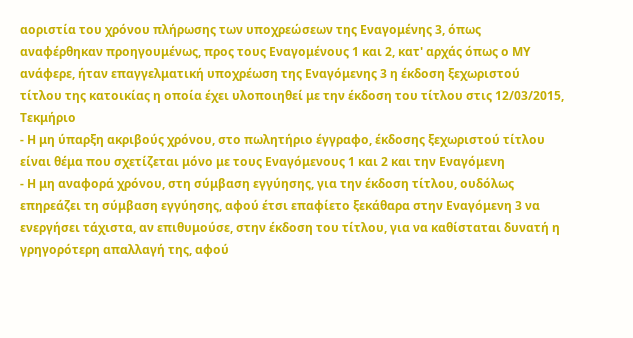αοριστία του χρόνου πλήρωσης των υποχρεώσεων της Εναγομένης 3, όπως αναφέρθηκαν προηγουμένως, προς τους Εναγομένους 1 και 2, κατ' αρχάς όπως ο ΜΥ ανάφερε, ήταν επαγγελματική υποχρέωση της Εναγόμενης 3 η έκδοση ξεχωριστού τίτλου της κατοικίας η οποία έχει υλοποιηθεί με την έκδοση του τίτλου στις 12/03/2015, Τεκμήριο
- Η μη ύπαρξη ακριβούς χρόνου, στο πωλητήριο έγγραφο, έκδοσης ξεχωριστού τίτλου είναι θέμα που σχετίζεται μόνο με τους Εναγόμενους 1 και 2 και την Εναγόμενη
- Η μη αναφορά χρόνου, στη σύμβαση εγγύησης, για την έκδοση τίτλου, ουδόλως επηρεάζει τη σύμβαση εγγύησης, αφού έτσι επαφίετο ξεκάθαρα στην Εναγόμενη 3 να ενεργήσει τάχιστα, αν επιθυμούσε, στην έκδοση του τίτλου, για να καθίσταται δυνατή η γρηγορότερη απαλλαγή της, αφού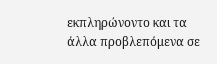εκπληρώνοντο και τα άλλα προβλεπόμενα σε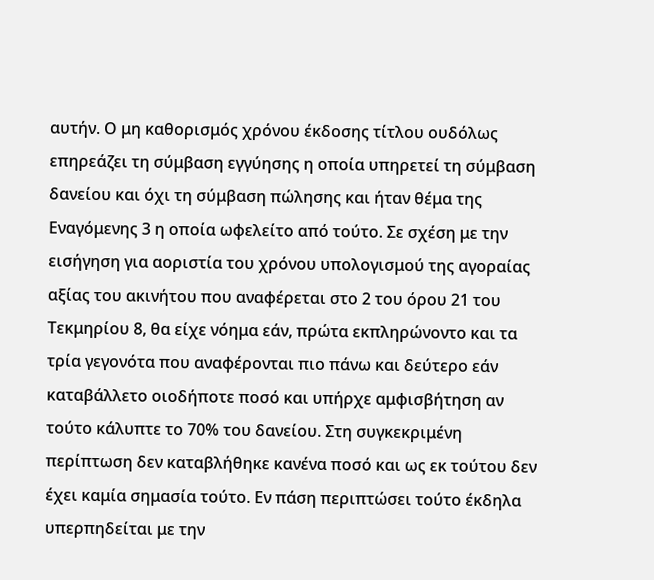αυτήν. Ο μη καθορισμός χρόνου έκδοσης τίτλου ουδόλως επηρεάζει τη σύμβαση εγγύησης η οποία υπηρετεί τη σύμβαση δανείου και όχι τη σύμβαση πώλησης και ήταν θέμα της Εναγόμενης 3 η οποία ωφελείτο από τούτο. Σε σχέση με την εισήγηση για αοριστία του χρόνου υπολογισμού της αγοραίας αξίας του ακινήτου που αναφέρεται στο 2 του όρου 21 του Τεκμηρίου 8, θα είχε νόημα εάν, πρώτα εκπληρώνοντο και τα τρία γεγονότα που αναφέρονται πιο πάνω και δεύτερο εάν καταβάλλετο οιοδήποτε ποσό και υπήρχε αμφισβήτηση αν τούτο κάλυπτε το 70% του δανείου. Στη συγκεκριμένη περίπτωση δεν καταβλήθηκε κανένα ποσό και ως εκ τούτου δεν έχει καμία σημασία τούτο. Εν πάση περιπτώσει τούτο έκδηλα υπερπηδείται με την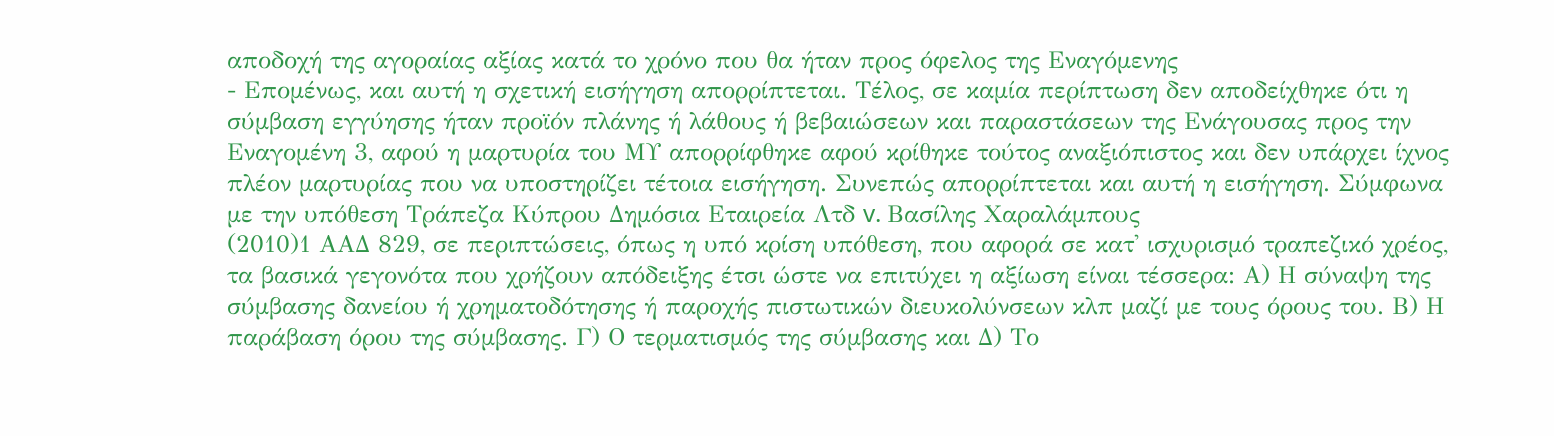αποδοχή της αγοραίας αξίας κατά το χρόνο που θα ήταν προς όφελος της Εναγόμενης
- Επομένως, και αυτή η σχετική εισήγηση απορρίπτεται. Τέλος, σε καμία περίπτωση δεν αποδείχθηκε ότι η σύμβαση εγγύησης ήταν προϊόν πλάνης ή λάθους ή βεβαιώσεων και παραστάσεων της Ενάγουσας προς την Εναγομένη 3, αφού η μαρτυρία του ΜΥ απορρίφθηκε αφού κρίθηκε τούτος αναξιόπιστος και δεν υπάρχει ίχνος πλέον μαρτυρίας που να υποστηρίζει τέτοια εισήγηση. Συνεπώς απορρίπτεται και αυτή η εισήγηση. Σύμφωνα με την υπόθεση Τράπεζα Κύπρου Δημόσια Εταιρεία Λτδ v. Βασίλης Χαραλάμπους
(2010)1 ΑΑΔ 829, σε περιπτώσεις, όπως η υπό κρίση υπόθεση, που αφορά σε κατ' ισχυρισμό τραπεζικό χρέος, τα βασικά γεγονότα που χρήζουν απόδειξης έτσι ώστε να επιτύχει η αξίωση είναι τέσσερα: Α) Η σύναψη της σύμβασης δανείου ή χρηματοδότησης ή παροχής πιστωτικών διευκολύνσεων κλπ μαζί με τους όρους του. Β) Η παράβαση όρου της σύμβασης. Γ) Ο τερματισμός της σύμβασης και Δ) Το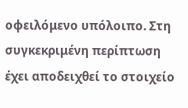οφειλόμενο υπόλοιπο. Στη συγκεκριμένη περίπτωση έχει αποδειχθεί το στοιχείο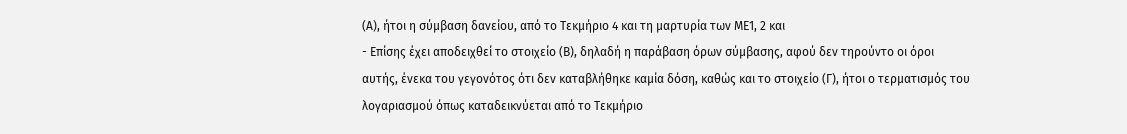(Α), ήτοι η σύμβαση δανείου, από το Τεκμήριο 4 και τη μαρτυρία των ΜΕ1, 2 και
- Επίσης έχει αποδειχθεί το στοιχείο (Β), δηλαδή η παράβαση όρων σύμβασης, αφού δεν τηρούντο οι όροι αυτής, ένεκα του γεγονότος ότι δεν καταβλήθηκε καμία δόση, καθώς και το στοιχείο (Γ), ήτοι ο τερματισμός του λογαριασμού όπως καταδεικνύεται από το Τεκμήριο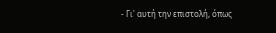- Γι' αυτή την επιστολή, όπως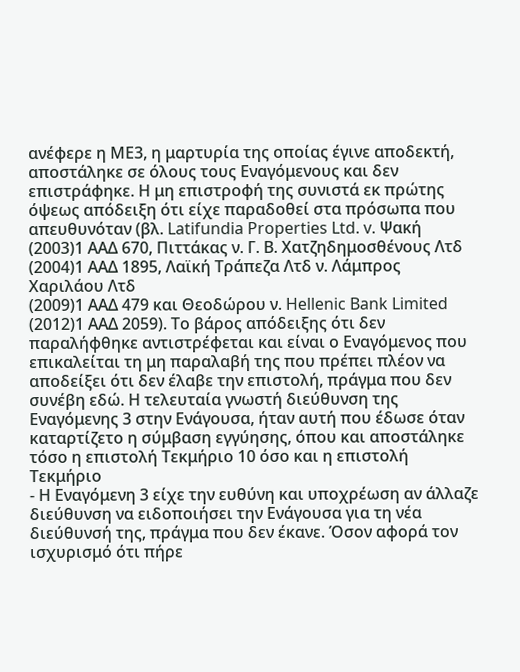ανέφερε η ΜΕ3, η μαρτυρία της οποίας έγινε αποδεκτή, αποστάληκε σε όλους τους Εναγόμενους και δεν επιστράφηκε. Η μη επιστροφή της συνιστά εκ πρώτης όψεως απόδειξη ότι είχε παραδοθεί στα πρόσωπα που απευθυνόταν (βλ. Latifundia Properties Ltd. v. Ψακή
(2003)1 ΑΑΔ 670, Πιττάκας ν. Γ. Β. Χατζηδημοσθένους Λτδ
(2004)1 ΑΑΔ 1895, Λαϊκή Τράπεζα Λτδ ν. Λάμπρος Χαριλάου Λτδ
(2009)1 ΑΑΔ 479 και Θεοδώρου ν. Hellenic Bank Limited
(2012)1 ΑΑΔ 2059). Το βάρος απόδειξης ότι δεν παραλήφθηκε αντιστρέφεται και είναι ο Εναγόμενος που επικαλείται τη μη παραλαβή της που πρέπει πλέον να αποδείξει ότι δεν έλαβε την επιστολή, πράγμα που δεν συνέβη εδώ. Η τελευταία γνωστή διεύθυνση της Εναγόμενης 3 στην Ενάγουσα, ήταν αυτή που έδωσε όταν καταρτίζετο η σύμβαση εγγύησης, όπου και αποστάληκε τόσο η επιστολή Τεκμήριο 10 όσο και η επιστολή Τεκμήριο
- Η Εναγόμενη 3 είχε την ευθύνη και υποχρέωση αν άλλαζε διεύθυνση να ειδοποιήσει την Ενάγουσα για τη νέα διεύθυνσή της, πράγμα που δεν έκανε. Όσον αφορά τον ισχυρισμό ότι πήρε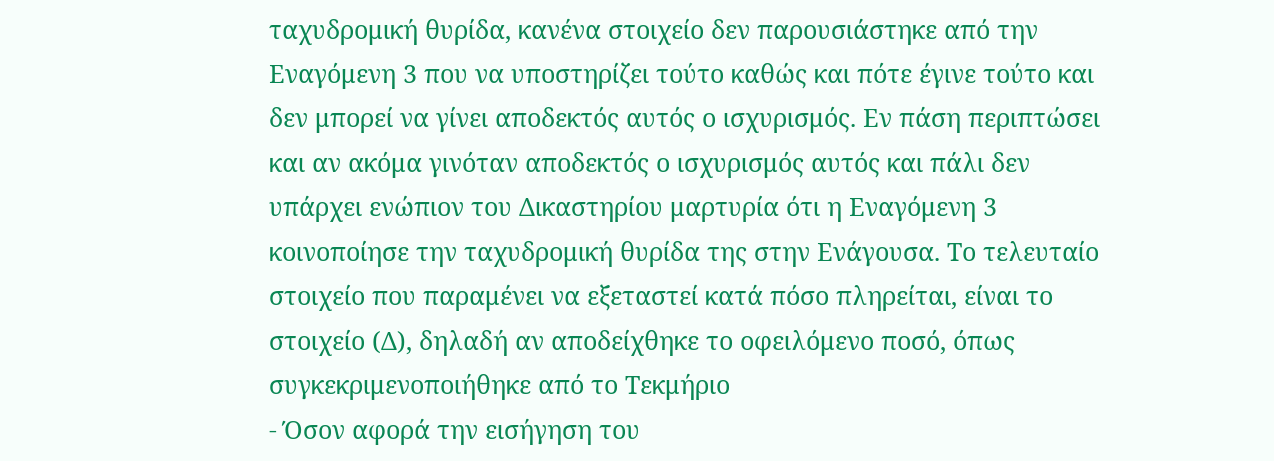ταχυδρομική θυρίδα, κανένα στοιχείο δεν παρουσιάστηκε από την Εναγόμενη 3 που να υποστηρίζει τούτο καθώς και πότε έγινε τούτο και δεν μπορεί να γίνει αποδεκτός αυτός ο ισχυρισμός. Εν πάση περιπτώσει και αν ακόμα γινόταν αποδεκτός ο ισχυρισμός αυτός και πάλι δεν υπάρχει ενώπιον του Δικαστηρίου μαρτυρία ότι η Εναγόμενη 3 κοινοποίησε την ταχυδρομική θυρίδα της στην Ενάγουσα. Το τελευταίο στοιχείο που παραμένει να εξεταστεί κατά πόσο πληρείται, είναι το στοιχείο (Δ), δηλαδή αν αποδείχθηκε το οφειλόμενο ποσό, όπως συγκεκριμενοποιήθηκε από το Τεκμήριο
- Όσον αφορά την εισήγηση του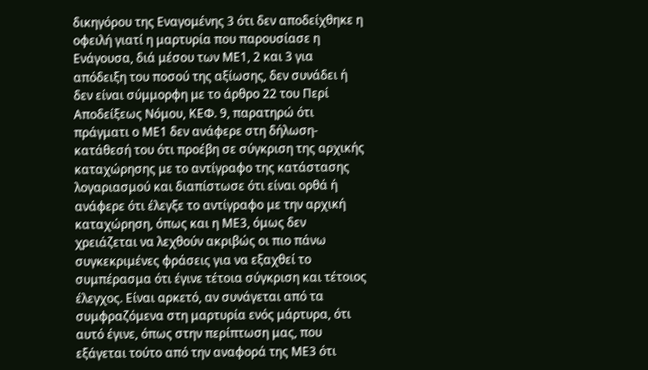δικηγόρου της Εναγομένης 3 ότι δεν αποδείχθηκε η οφειλή γιατί η μαρτυρία που παρουσίασε η Ενάγουσα, διά μέσου των ΜΕ1, 2 και 3 για απόδειξη του ποσού της αξίωσης, δεν συνάδει ή δεν είναι σύμμορφη με το άρθρο 22 του Περί Αποδείξεως Νόμου, ΚΕΦ. 9, παρατηρώ ότι πράγματι ο ΜΕ1 δεν ανάφερε στη δήλωση-κατάθεσή του ότι προέβη σε σύγκριση της αρχικής καταχώρησης με το αντίγραφο της κατάστασης λογαριασμού και διαπίστωσε ότι είναι ορθά ή ανάφερε ότι έλεγξε το αντίγραφο με την αρχική καταχώρηση, όπως και η ΜΕ3, όμως δεν χρειάζεται να λεχθούν ακριβώς οι πιο πάνω συγκεκριμένες φράσεις για να εξαχθεί το συμπέρασμα ότι έγινε τέτοια σύγκριση και τέτοιος έλεγχος. Είναι αρκετό, αν συνάγεται από τα συμφραζόμενα στη μαρτυρία ενός μάρτυρα, ότι αυτό έγινε, όπως στην περίπτωση μας, που εξάγεται τούτο από την αναφορά της ΜΕ3 ότι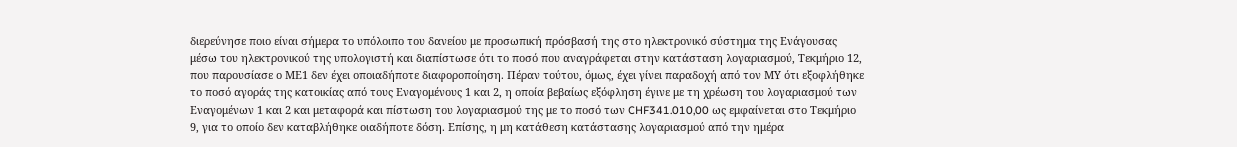διερεύνησε ποιο είναι σήμερα το υπόλοιπο του δανείου με προσωπική πρόσβασή της στο ηλεκτρονικό σύστημα της Ενάγουσας μέσω του ηλεκτρονικού της υπολογιστή και διαπίστωσε ότι το ποσό που αναγράφεται στην κατάσταση λογαριασμού, Τεκμήριο 12, που παρουσίασε ο ΜΕ1 δεν έχει οποιαδήποτε διαφοροποίηση. Πέραν τούτου, όμως, έχει γίνει παραδοχή από τον ΜΥ ότι εξοφλήθηκε το ποσό αγοράς της κατοικίας από τους Εναγομένους 1 και 2, η οποία βεβαίως εξόφληση έγινε με τη χρέωση του λογαριασμού των Εναγομένων 1 και 2 και μεταφορά και πίστωση του λογαριασμού της με το ποσό των CHF341.010,00 ως εμφαίνεται στο Τεκμήριο 9, για το οποίο δεν καταβλήθηκε οιαδήποτε δόση. Επίσης, η μη κατάθεση κατάστασης λογαριασμού από την ημέρα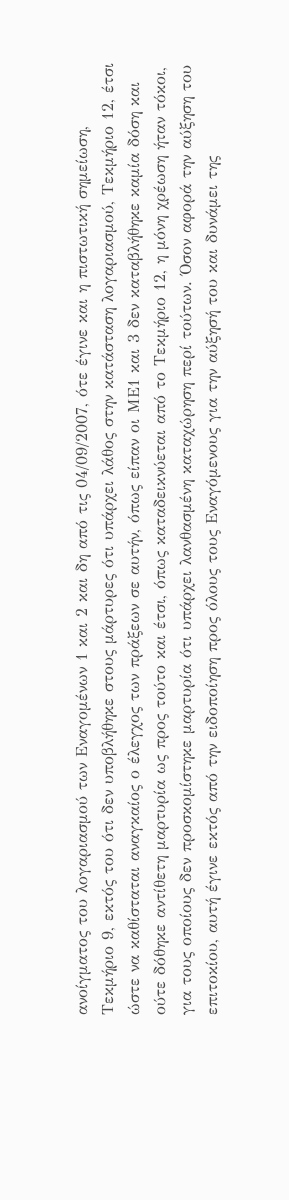ανοίγματος του λογαριασμού των Εναγομένων 1 και 2 και δη από τις 04/09/2007, ότε έγινε και η πιστωτική σημείωση, Τεκμήριο 9, εκτός του ότι δεν υποβλήθηκε στους μάρτυρες ότι υπάρχει λάθος στην κατάσταση λογαριασμού, Τεκμήριο 12, έτσι ώστε να καθίσταται αναγκαίος ο έλεγχος των πράξεων σε αυτήν, όπως είπαν οι ΜΕ1 και 3 δεν καταβλήθηκε καμία δόση και ούτε δόθηκε αντίθετη μαρτυρία ως προς τούτο και έτσι, όπως καταδεικνύεται από το Τεκμήριο 12, η μόνη χρέωση ήταν τόκοι, για τους οποίους δεν προσκομίστηκε μαρτυρία ότι υπάρχει λανθασμένη καταχώρηση περί τούτων. Όσον αφορά την αύξηση του επιτοκίου, αυτή έγινε εκτός από την ειδοποίηση προς όλους τους Εναγόμενους για την αύξησή του και δυνάμει της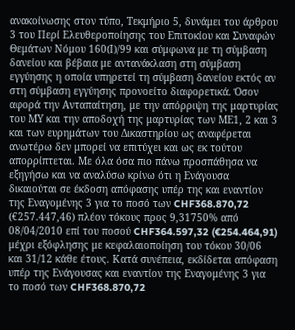ανακοίνωσης στον τύπο, Τεκμήριο 5, δυνάμει του άρθρου 3 του Περί Ελευθεροποίησης του Επιτοκίου και Συναφών Θεμάτων Νόμου 160(Ι)/99 και σύμφωνα με τη σύμβαση δανείου και βέβαια με αντανάκλαση στη σύμβαση εγγύησης η οποία υπηρετεί τη σύμβαση δανείου εκτός αν στη σύμβαση εγγύησης προνοείτο διαφορετικά. Όσον αφορά την Ανταπαίτηση, με την απόρριψη της μαρτυρίας του ΜΥ και την αποδοχή της μαρτυρίας των ΜΕ1, 2 και 3 και των ευρημάτων του Δικαστηρίου ως αναφέρεται ανωτέρω δεν μπορεί να επιτύχει και ως εκ τούτου απορρίπτεται. Με όλα όσα πιο πάνω προσπάθησα να εξηγήσω και να αναλύσω κρίνω ότι η Ενάγουσα δικαιούται σε έκδοση απόφασης υπέρ της και εναντίον της Εναγομένης 3 για το ποσό των CHF368.870,72 (€257.447,46) πλέον τόκους προς 9,31750% από 08/04/2010 επί του ποσού CHF364.597,32 (€254.464,91) μέχρι εξόφλησης με κεφαλαιοποίηση του τόκου 30/06 και 31/12 κάθε έτους. Κατά συνέπεια, εκδίδεται απόφαση υπέρ της Ενάγουσας και εναντίον της Εναγομένης 3 για το ποσό των CHF368.870,72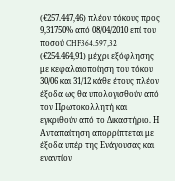(€257.447,46) πλέον τόκους προς 9,31750% από 08/04/2010 επί του ποσού CHF364.597,32 (€254.464,91) μέχρι εξόφλησης με κεφαλαιοποίηση του τόκου 30/06 και 31/12 κάθε έτους πλέον έξοδα ως θα υπολογισθούν από τον Πρωτοκολλητή και εγκριθούν από το Δικαστήριο. Η Ανταπαίτηση απορρίπτεται με έξοδα υπέρ της Ενάγουσας και εναντίον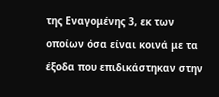της Εναγομένης 3, εκ των οποίων όσα είναι κοινά με τα έξοδα που επιδικάστηκαν στην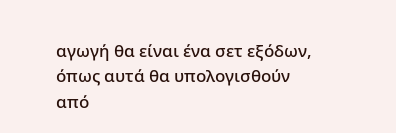αγωγή θα είναι ένα σετ εξόδων, όπως αυτά θα υπολογισθούν από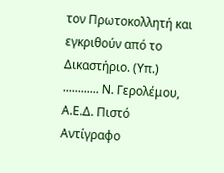τον Πρωτοκολλητή και εγκριθούν από το Δικαστήριο. (Υπ.) ............ Ν. Γερολέμου, Α.Ε.Δ. Πιστό Αντίγραφο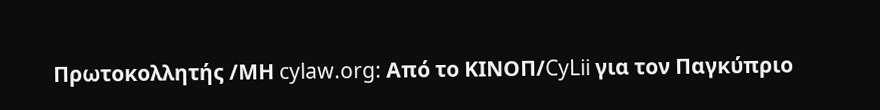Πρωτοκολλητής /ΜΗ cylaw.org: Από το ΚΙΝOΠ/CyLii για τον Παγκύπριο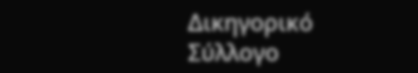Δικηγορικό Σύλλογο